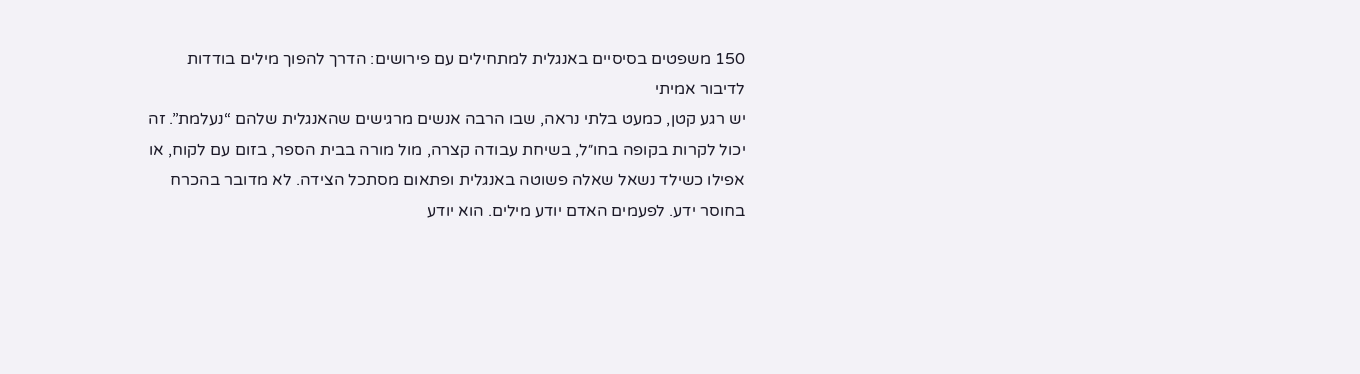150 משפטים בסיסיים באנגלית למתחילים עם פירושים: הדרך להפוך מילים בודדות לדיבור אמיתי
יש רגע קטן, כמעט בלתי נראה, שבו הרבה אנשים מרגישים שהאנגלית שלהם “נעלמת”. זה יכול לקרות בקופה בחו״ל, בשיחת עבודה קצרה, מול מורה בבית הספר, בזום עם לקוח, או אפילו כשילד נשאל שאלה פשוטה באנגלית ופתאום מסתכל הצידה. לא מדובר בהכרח בחוסר ידע. לפעמים האדם יודע מילים. הוא יודע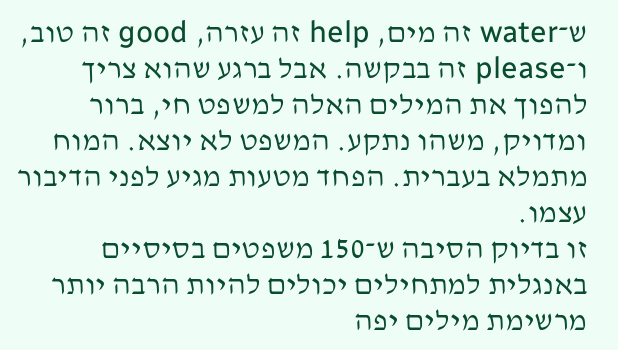ש־water זה מים, help זה עזרה, good זה טוב, ו־please זה בבקשה. אבל ברגע שהוא צריך להפוך את המילים האלה למשפט חי, ברור ומדויק, משהו נתקע. המשפט לא יוצא. המוח מתמלא בעברית. הפחד מטעות מגיע לפני הדיבור עצמו.
זו בדיוק הסיבה ש־150 משפטים בסיסיים באנגלית למתחילים יכולים להיות הרבה יותר מרשימת מילים יפה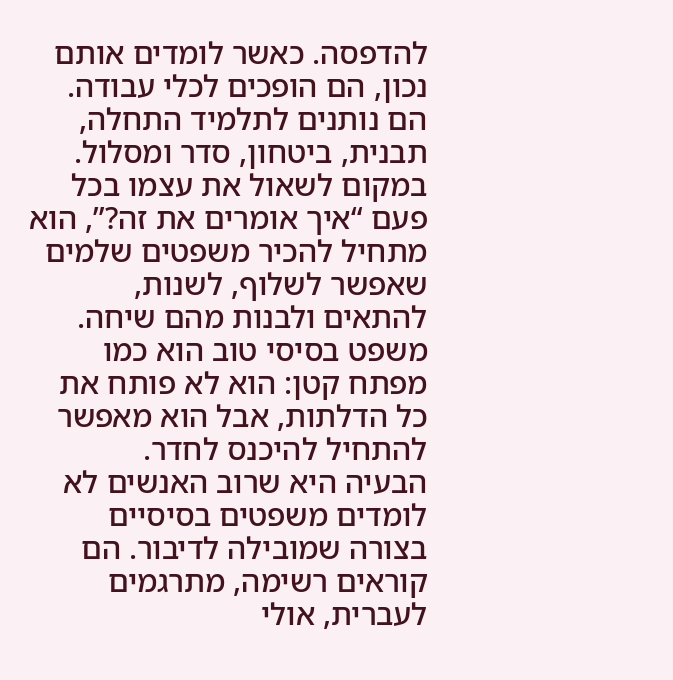להדפסה. כאשר לומדים אותם נכון, הם הופכים לכלי עבודה. הם נותנים לתלמיד התחלה, תבנית, ביטחון, סדר ומסלול. במקום לשאול את עצמו בכל פעם “איך אומרים את זה?”, הוא מתחיל להכיר משפטים שלמים שאפשר לשלוף, לשנות, להתאים ולבנות מהם שיחה. משפט בסיסי טוב הוא כמו מפתח קטן: הוא לא פותח את כל הדלתות, אבל הוא מאפשר להתחיל להיכנס לחדר.
הבעיה היא שרוב האנשים לא לומדים משפטים בסיסיים בצורה שמובילה לדיבור. הם קוראים רשימה, מתרגמים לעברית, אולי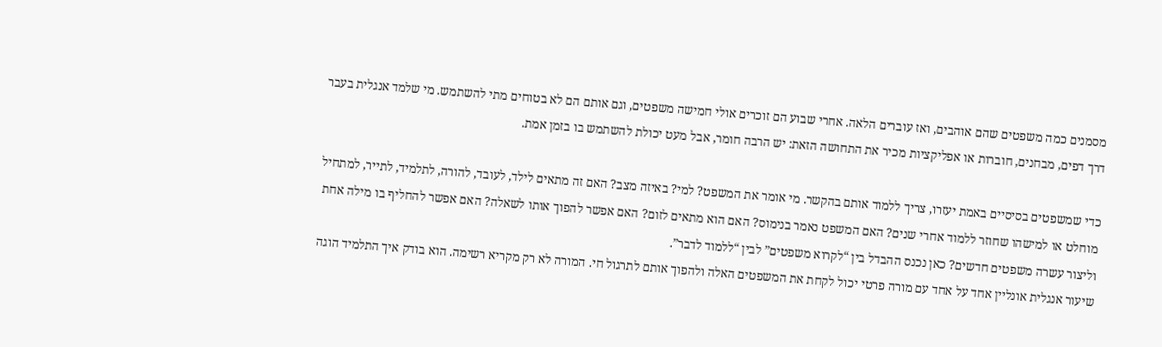מסמנים כמה משפטים שהם אוהבים, ואז עוברים הלאה. אחרי שבוע הם זוכרים אולי חמישה משפטים, וגם אותם הם לא בטוחים מתי להשתמש. מי שלמד אנגלית בעבר דרך דפים, מבחנים, חוברות או אפליקציות מכיר את התחושה הזאת: יש הרבה חומר, אבל מעט יכולת להשתמש בו בזמן אמת.

כדי שמשפטים בסיסיים באמת יעזרו, צריך ללמוד אותם בהקשר. מי אומר את המשפט? למי? באיזה מצב? האם זה מתאים לילד, לעובד, להורה, לתלמיד, לתייר, למתחיל מוחלט או למישהו שחוזר ללמוד אחרי שנים? האם המשפט נאמר בנימוס? האם הוא מתאים לזום? האם אפשר להפוך אותו לשאלה? האם אפשר להחליף בו מילה אחת וליצור עשרה משפטים חדשים? כאן נכנס ההבדל בין “לקרוא משפטים” לבין “ללמוד לדבר”.
שיעור אנגלית אונליין אחד על אחד עם מורה פרטי יכול לקחת את המשפטים האלה ולהפוך אותם לתרגול חי. המורה לא רק מקריא רשימה. הוא בודק איך התלמיד הוגה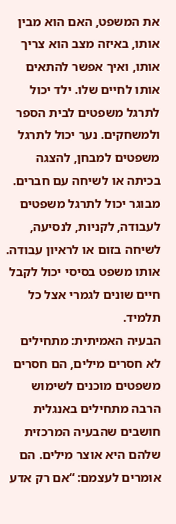את המשפט, האם הוא מבין אותו, באיזה מצב הוא צריך אותו, ואיך אפשר להתאים אותו לחיים שלו. ילד יכול לתרגל משפטים לבית הספר ולמשחקים. נער יכול לתרגל משפטים למבחן, להצגה בכיתה או לשיחה עם חברים. מבוגר יכול לתרגל משפטים לעבודה, לקניות, לנסיעה, לשיחה בזום או לראיון עבודה. אותו משפט בסיסי יכול לקבל חיים שונים לגמרי אצל כל תלמיד.
הבעיה האמיתית: מתחילים לא חסרים מילים, הם חסרים משפטים מוכנים לשימוש
הרבה מתחילים באנגלית חושבים שהבעיה המרכזית שלהם היא אוצר מילים. הם אומרים לעצמם: “אם רק אדע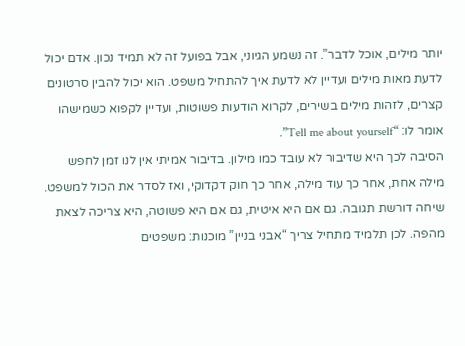יותר מילים, אוכל לדבר”. זה נשמע הגיוני, אבל בפועל זה לא תמיד נכון. אדם יכול לדעת מאות מילים ועדיין לא לדעת איך להתחיל משפט. הוא יכול להבין סרטונים קצרים, לזהות מילים בשירים, לקרוא הודעות פשוטות, ועדיין לקפוא כשמישהו אומר לו: “Tell me about yourself”.
הסיבה לכך היא שדיבור לא עובד כמו מילון. בדיבור אמיתי אין לנו זמן לחפש מילה אחת, אחר כך עוד מילה, אחר כך חוק דקדוקי, ואז לסדר את הכול למשפט. שיחה דורשת תגובה. גם אם היא איטית, גם אם היא פשוטה, היא צריכה לצאת מהפה. לכן תלמיד מתחיל צריך “אבני בניין” מוכנות: משפטים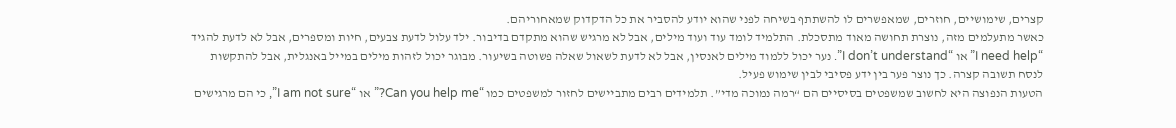קצרים, שימושיים, חוזרים, שמאפשרים לו להשתתף בשיחה לפני שהוא יודע להסביר את כל הדקדוק שמאחוריהם.
כאשר מתעלמים מזה, נוצרת תחושה מאוד מתסכלת. התלמיד לומד עוד ועוד מילים, אבל לא מרגיש שהוא מתקדם בדיבור. ילד עלול לדעת צבעים, חיות ומספרים, אבל לא לדעת להגיד “I need help” או “I don’t understand”. נער יכול ללמוד מילים לאנסין, אבל לא לדעת לשאול שאלה פשוטה בשיעור. מבוגר יכול לזהות מילים במייל באנגלית, אבל להתקשות לנסח תשובה קצרה. כך נוצר פער בין ידע פסיבי לבין שימוש פעיל.
הטעות הנפוצה היא לחשוב שמשפטים בסיסיים הם “רמה נמוכה מדי”. תלמידים רבים מתביישים לחזור למשפטים כמו “Can you help me?” או “I am not sure”, כי הם מרגישים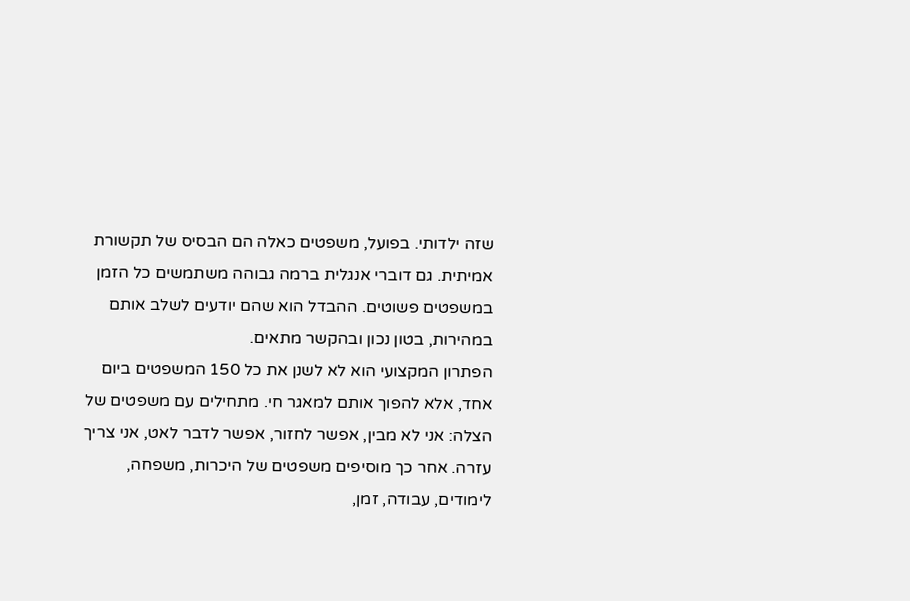שזה ילדותי. בפועל, משפטים כאלה הם הבסיס של תקשורת אמיתית. גם דוברי אנגלית ברמה גבוהה משתמשים כל הזמן במשפטים פשוטים. ההבדל הוא שהם יודעים לשלב אותם במהירות, בטון נכון ובהקשר מתאים.
הפתרון המקצועי הוא לא לשנן את כל 150 המשפטים ביום אחד, אלא להפוך אותם למאגר חי. מתחילים עם משפטים של הצלה: אני לא מבין, אפשר לחזור, אפשר לדבר לאט, אני צריך עזרה. אחר כך מוסיפים משפטים של היכרות, משפחה, לימודים, עבודה, זמן,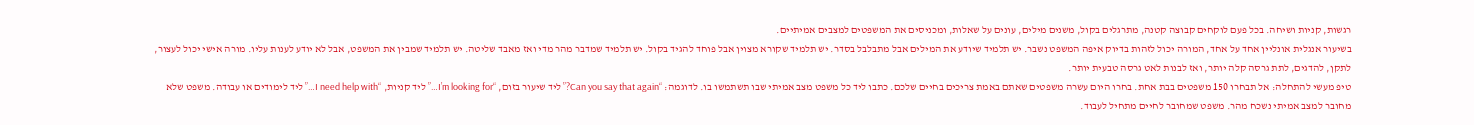רגשות, קניות ושיחה. בכל פעם לוקחים קבוצה קטנה, מתרגלים בקול, משנים מילים, עונים על שאלות, ומכניסים את המשפטים למצבים אמיתיים.
בשיעור אנגלית אונליין אחד על אחד, המורה יכול לזהות בדיוק איפה המשפט נשבר. יש תלמיד שיודע את המילים אבל מתבלבל בסדר. יש תלמיד שקורא מצוין אבל פוחד להגיד בקול. יש תלמיד שמדבר מהר מדי ואז מאבד שליטה. יש תלמיד שמבין את המשפט, אבל לא יודע לענות עליו. מורה אישי יכול לעצור, לתקן, להדגים, לתת גרסה קלה יותר, ואז לבנות לאט גרסה טבעית יותר.
טיפ מעשי להתחלה: אל תבחרו 150 משפטים בבת אחת. בחרו היום עשרה משפטים שאתם באמת צריכים בחיים שלכם. כתבו ליד כל משפט מצב אמיתי שבו תשתמשו בו. לדוגמה: “Can you say that again?” ליד שיעור בזום, “I’m looking for…” ליד קניות, “I need help with…” ליד לימודים או עבודה. משפט שלא מחובר למצב אמיתי נשכח מהר. משפט שמחובר לחיים מתחיל לעבוד.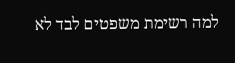למה רשימת משפטים לבד לא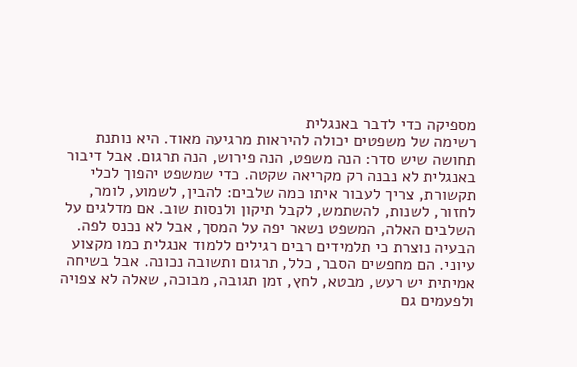מספיקה כדי לדבר באנגלית
רשימה של משפטים יכולה להיראות מרגיעה מאוד. היא נותנת תחושה שיש סדר: הנה משפט, הנה פירוש, הנה תרגום. אבל דיבור באנגלית לא נבנה רק מקריאה שקטה. כדי שמשפט יהפוך לכלי תקשורת, צריך לעבור איתו כמה שלבים: להבין, לשמוע, לומר, לחזור, לשנות, להשתמש, לקבל תיקון ולנסות שוב. אם מדלגים על השלבים האלה, המשפט נשאר יפה על המסך, אבל לא נכנס לפה.
הבעיה נוצרת כי תלמידים רבים רגילים ללמוד אנגלית כמו מקצוע עיוני. הם מחפשים הסבר, כלל, תרגום ותשובה נכונה. אבל בשיחה אמיתית יש רעש, מבטא, לחץ, זמן תגובה, מבוכה, שאלה לא צפויה ולפעמים גם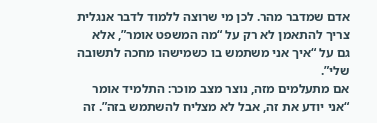אדם שמדבר מהר. לכן מי שרוצה ללמוד לדבר אנגלית צריך להתאמן לא רק על “מה המשפט אומר”, אלא גם על “איך אני משתמש בו כשמישהו מחכה לתשובה שלי”.
אם מתעלמים מזה, נוצר מצב מוכר: התלמיד אומר “אני יודע את זה, אבל לא מצליח להשתמש בזה”. זה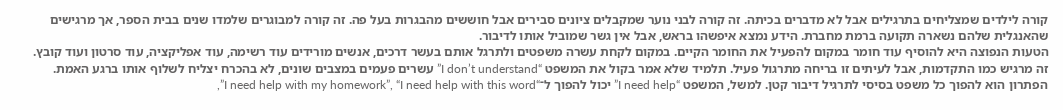קורה לילדים שמצליחים בתרגילים אבל לא מדברים בכיתה. זה קורה לבני נוער שמקבלים ציונים סבירים אבל חוששים מהבגרות בעל פה. זה קורה למבוגרים שלמדו שנים בבית הספר, אך מרגישים שהאנגלית שלהם נשארה תקועה ברמת מחברת. הידע נמצא איפשהו בראש, אבל אין גשר שמוביל אותו לדיבור.
הטעות הנפוצה היא להוסיף עוד חומר במקום להפעיל את החומר הקיים. במקום לקחת עשרה משפטים ולתרגל אותם בעשר דרכים, אנשים מורידים עוד רשימה, עוד אפליקציה, עוד סרטון ועוד קובץ. זה מרגיש כמו התקדמות, אבל לעיתים זו בריחה מתרגול פעיל. תלמיד שלא אמר בקול את המשפט “I don’t understand” עשרים פעמים במצבים שונים, לא בהכרח יצליח לשלוף אותו ברגע האמת.
הפתרון הוא להפוך כל משפט בסיסי לתרגיל דיבור קטן. למשל, המשפט “I need help” יכול להפוך ל־“I need help with my homework”, “I need help with this word”,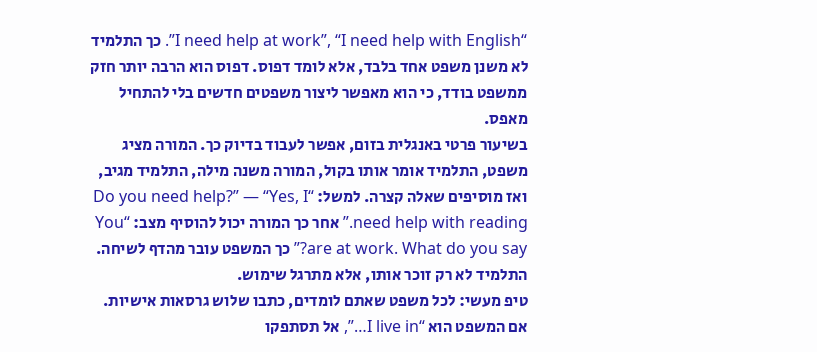“I need help at work”, “I need help with English”. כך התלמיד לא משנן משפט אחד בלבד, אלא לומד דפוס. דפוס הוא הרבה יותר חזק ממשפט בודד, כי הוא מאפשר ליצור משפטים חדשים בלי להתחיל מאפס.
בשיעור פרטי באנגלית בזום, אפשר לעבוד בדיוק כך. המורה מציג משפט, התלמיד אומר אותו בקול, המורה משנה מילה, התלמיד מגיב, ואז מוסיפים שאלה קצרה. למשל: “Do you need help?” — “Yes, I need help with reading.” אחר כך המורה יכול להוסיף מצב: “You are at work. What do you say?” כך המשפט עובר מהדף לשיחה. התלמיד לא רק זוכר אותו, אלא מתרגל שימוש.
טיפ מעשי: לכל משפט שאתם לומדים, כתבו שלוש גרסאות אישיות. אם המשפט הוא “I live in…”, אל תסתפקו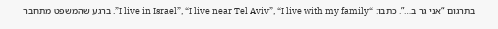בתרגום “אני גר ב…”. כתבו: “I live in Israel”, “I live near Tel Aviv”, “I live with my family”. ברגע שהמשפט מתחבר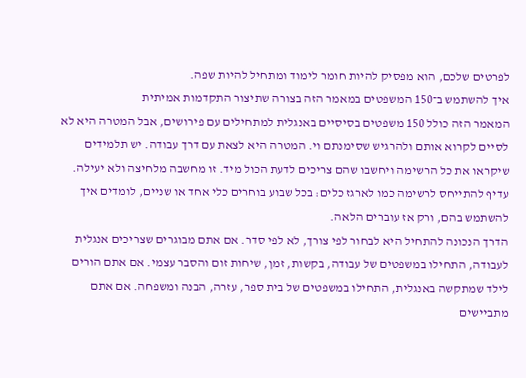לפרטים שלכם, הוא מפסיק להיות חומר לימוד ומתחיל להיות שפה.
איך להשתמש ב־150 המשפטים במאמר הזה בצורה שתיצור התקדמות אמיתית
המאמר הזה כולל 150 משפטים בסיסיים באנגלית למתחילים עם פירושים, אבל המטרה היא לא לסיים לקרוא אותם ולהרגיש שסימנתם וי. המטרה היא לצאת עם דרך עבודה. יש תלמידים שיקראו את כל הרשימה ויחשבו שהם צריכים לדעת הכול מיד. זו מחשבה מלחיצה ולא יעילה. עדיף להתייחס לרשימה כמו לארגז כלים: בכל שבוע בוחרים כלי אחד או שניים, לומדים איך להשתמש בהם, ורק אז עוברים הלאה.
הדרך הנכונה להתחיל היא לבחור לפי צורך, לא לפי סדר. אם אתם מבוגרים שצריכים אנגלית לעבודה, התחילו במשפטים של עבודה, בקשות, זמן, שיחות זום והסבר עצמי. אם אתם הורים לילד שמתקשה באנגלית, התחילו במשפטים של בית ספר, עזרה, הבנה ומשפחה. אם אתם מתביישים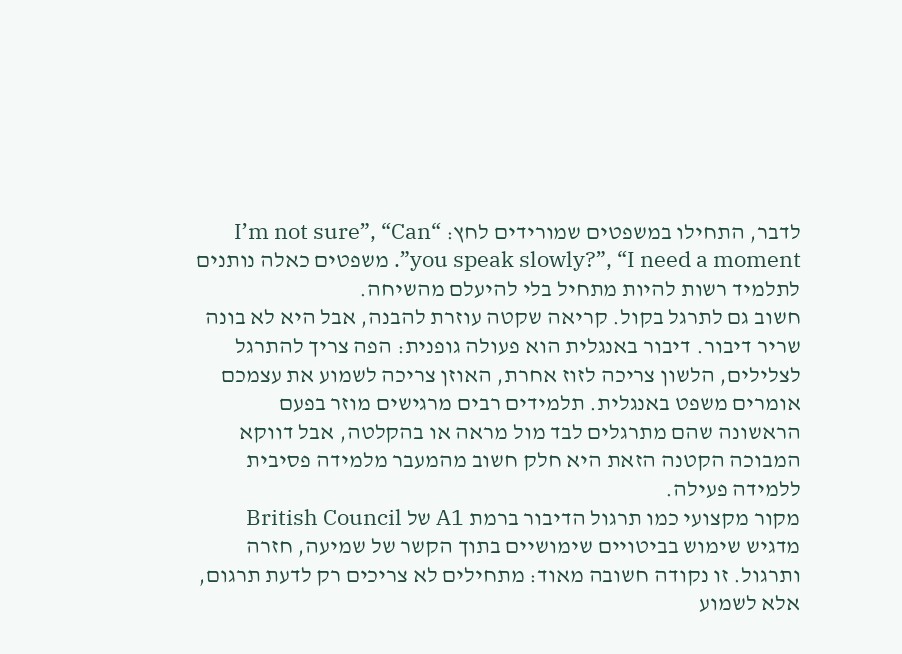לדבר, התחילו במשפטים שמורידים לחץ: “I’m not sure”, “Can you speak slowly?”, “I need a moment”. משפטים כאלה נותנים לתלמיד רשות להיות מתחיל בלי להיעלם מהשיחה.
חשוב גם לתרגל בקול. קריאה שקטה עוזרת להבנה, אבל היא לא בונה שריר דיבור. דיבור באנגלית הוא פעולה גופנית: הפה צריך להתרגל לצלילים, הלשון צריכה לזוז אחרת, האוזן צריכה לשמוע את עצמכם אומרים משפט באנגלית. תלמידים רבים מרגישים מוזר בפעם הראשונה שהם מתרגלים לבד מול מראה או בהקלטה, אבל דווקא המבוכה הקטנה הזאת היא חלק חשוב מהמעבר מלמידה פסיבית ללמידה פעילה.
מקור מקצועי כמו תרגול הדיבור ברמת A1 של British Council מדגיש שימוש בביטויים שימושיים בתוך הקשר של שמיעה, חזרה ותרגול. זו נקודה חשובה מאוד: מתחילים לא צריכים רק לדעת תרגום, אלא לשמוע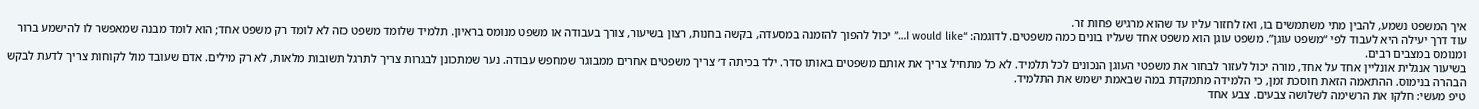איך המשפט נשמע, להבין מתי משתמשים בו, ואז לחזור עליו עד שהוא מרגיש פחות זר.
עוד דרך יעילה היא לעבוד לפי “משפט עוגן”. משפט עוגן הוא משפט אחד שעליו בונים כמה משפטים. לדוגמה: “I would like…” יכול להפוך להזמנה במסעדה, בקשה בחנות, רצון בשיעור, צורך בעבודה או משפט מנומס בראיון. תלמיד שלומד משפט כזה לא לומד רק משפט אחד; הוא לומד מבנה שמאפשר לו להישמע ברור ומנומס במצבים רבים.
בשיעור אנגלית אונליין אחד על אחד, מורה יכול לעזור לבחור את משפטי העוגן הנכונים לכל תלמיד. לא כל מתחיל צריך את אותם משפטים באותו סדר. ילד בכיתה ד׳ צריך משפטים אחרים ממבוגר שמחפש עבודה. נער שמתכונן לבגרות צריך לתרגל תשובות מלאות, לא רק מילים. אדם שעובד מול לקוחות צריך לדעת לבקש הבהרה בנימוס. ההתאמה הזאת חוסכת זמן, כי הלמידה מתמקדת במה שבאמת ישמש את התלמיד.
טיפ מעשי: חלקו את הרשימה לשלושה צבעים. צבע אחד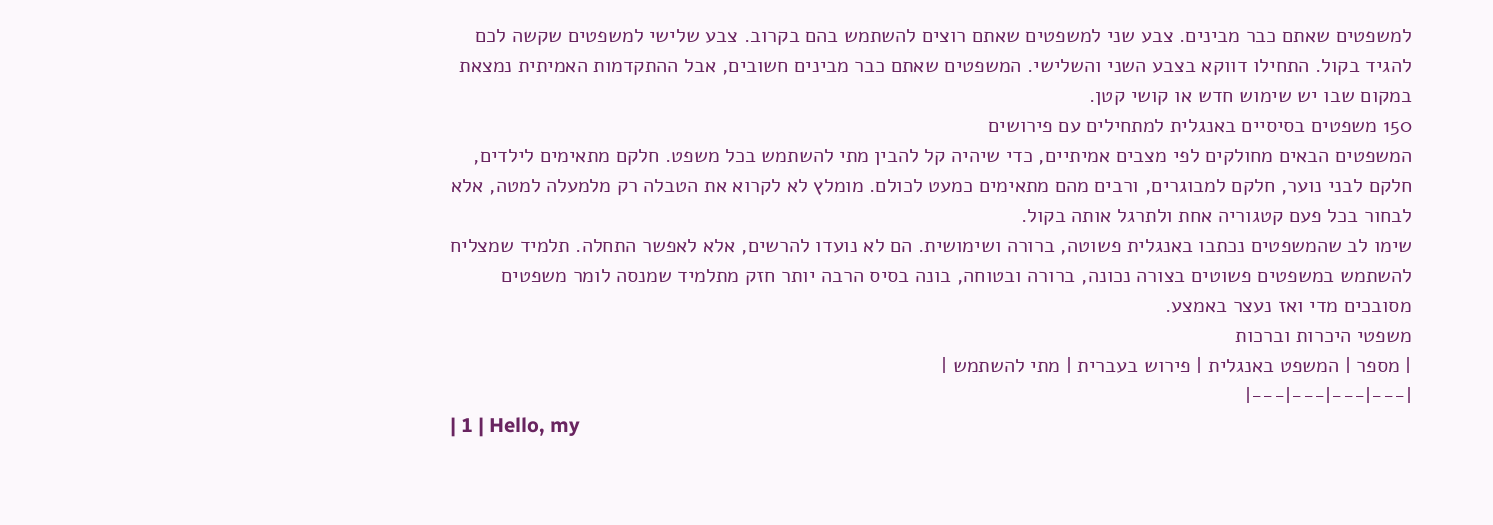למשפטים שאתם כבר מבינים. צבע שני למשפטים שאתם רוצים להשתמש בהם בקרוב. צבע שלישי למשפטים שקשה לכם להגיד בקול. התחילו דווקא בצבע השני והשלישי. המשפטים שאתם כבר מבינים חשובים, אבל ההתקדמות האמיתית נמצאת במקום שבו יש שימוש חדש או קושי קטן.
150 משפטים בסיסיים באנגלית למתחילים עם פירושים
המשפטים הבאים מחולקים לפי מצבים אמיתיים, כדי שיהיה קל להבין מתי להשתמש בכל משפט. חלקם מתאימים לילדים, חלקם לבני נוער, חלקם למבוגרים, ורבים מהם מתאימים כמעט לכולם. מומלץ לא לקרוא את הטבלה רק מלמעלה למטה, אלא לבחור בכל פעם קטגוריה אחת ולתרגל אותה בקול.
שימו לב שהמשפטים נכתבו באנגלית פשוטה, ברורה ושימושית. הם לא נועדו להרשים, אלא לאפשר התחלה. תלמיד שמצליח להשתמש במשפטים פשוטים בצורה נכונה, ברורה ובטוחה, בונה בסיס הרבה יותר חזק מתלמיד שמנסה לומר משפטים מסובכים מדי ואז נעצר באמצע.
משפטי היכרות וברכות
| מספר | המשפט באנגלית | פירוש בעברית | מתי להשתמש |
|---|---|---|---|
| 1 | Hello, my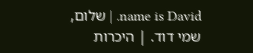name is David. | שלום, שמי דוד. | היכרות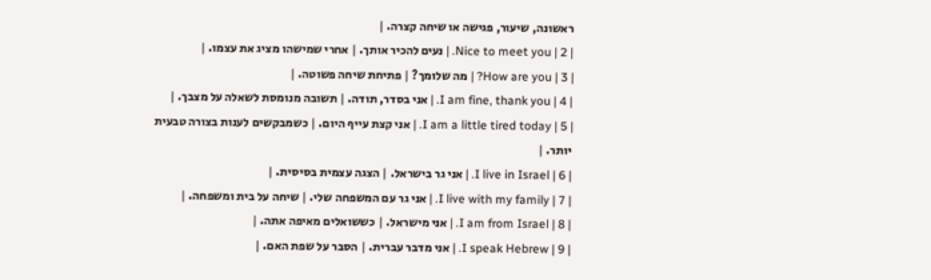ראשונה, שיעור, פגישה או שיחה קצרה. |
| 2 | Nice to meet you. | נעים להכיר אותך. | אחרי שמישהו מציג את עצמו. |
| 3 | How are you? | מה שלומך? | פתיחת שיחה פשוטה. |
| 4 | I am fine, thank you. | אני בסדר, תודה. | תשובה מנומסת לשאלה על מצבך. |
| 5 | I am a little tired today. | אני קצת עייף היום. | כשמבקשים לענות בצורה טבעית יותר. |
| 6 | I live in Israel. | אני גר בישראל. | הצגה עצמית בסיסית. |
| 7 | I live with my family. | אני גר עם המשפחה שלי. | שיחה על בית ומשפחה. |
| 8 | I am from Israel. | אני מישראל. | כששואלים מאיפה אתה. |
| 9 | I speak Hebrew. | אני מדבר עברית. | הסבר על שפת האם. |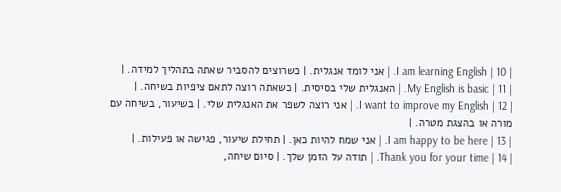| 10 | I am learning English. | אני לומד אנגלית. | כשרוצים להסביר שאתה בתהליך למידה. |
| 11 | My English is basic. | האנגלית שלי בסיסית. | כשאתה רוצה לתאם ציפיות בשיחה. |
| 12 | I want to improve my English. | אני רוצה לשפר את האנגלית שלי. | בשיעור, בשיחה עם מורה או בהצגת מטרה. |
| 13 | I am happy to be here. | אני שמח להיות כאן. | תחילת שיעור, פגישה או פעילות. |
| 14 | Thank you for your time. | תודה על הזמן שלך. | סיום שיחה,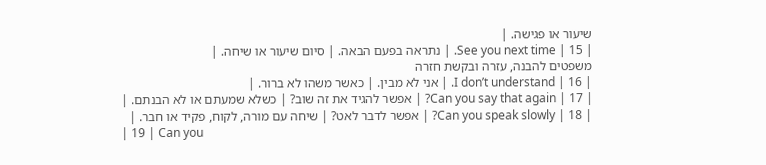שיעור או פגישה. |
| 15 | See you next time. | נתראה בפעם הבאה. | סיום שיעור או שיחה. |
משפטים להבנה, עזרה ובקשת חזרה
| 16 | I don’t understand. | אני לא מבין. | כאשר משהו לא ברור. |
| 17 | Can you say that again? | אפשר להגיד את זה שוב? | כשלא שמעתם או לא הבנתם. |
| 18 | Can you speak slowly? | אפשר לדבר לאט? | שיחה עם מורה, לקוח, פקיד או חבר. |
| 19 | Can you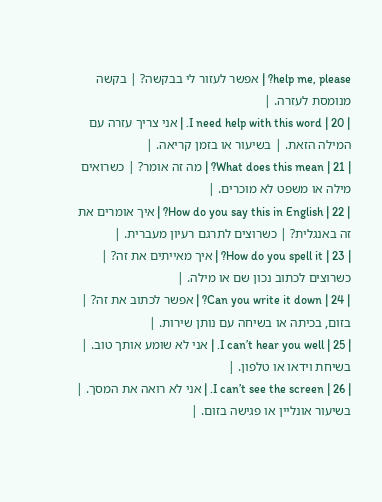help me, please? | אפשר לעזור לי בבקשה? | בקשה מנומסת לעזרה. |
| 20 | I need help with this word. | אני צריך עזרה עם המילה הזאת. | בשיעור או בזמן קריאה. |
| 21 | What does this mean? | מה זה אומר? | כשרואים מילה או משפט לא מוכרים. |
| 22 | How do you say this in English? | איך אומרים את זה באנגלית? | כשרוצים לתרגם רעיון מעברית. |
| 23 | How do you spell it? | איך מאייתים את זה? | כשרוצים לכתוב נכון שם או מילה. |
| 24 | Can you write it down? | אפשר לכתוב את זה? | בזום, בכיתה או בשיחה עם נותן שירות. |
| 25 | I can’t hear you well. | אני לא שומע אותך טוב. | בשיחת וידאו או טלפון. |
| 26 | I can’t see the screen. | אני לא רואה את המסך. | בשיעור אונליין או פגישה בזום. |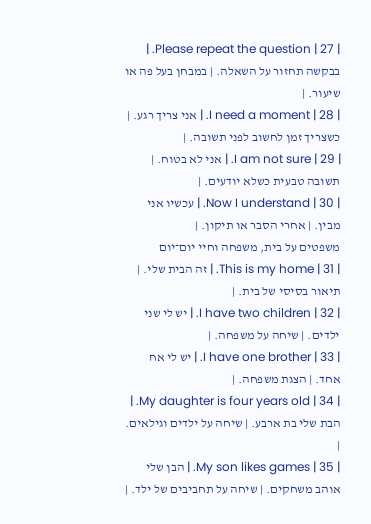| 27 | Please repeat the question. | בבקשה תחזור על השאלה. | במבחן בעל פה או שיעור. |
| 28 | I need a moment. | אני צריך רגע. | כשצריך זמן לחשוב לפני תשובה. |
| 29 | I am not sure. | אני לא בטוח. | תשובה טבעית כשלא יודעים. |
| 30 | Now I understand. | עכשיו אני מבין. | אחרי הסבר או תיקון. |
משפטים על בית, משפחה וחיי יום־יום
| 31 | This is my home. | זה הבית שלי. | תיאור בסיסי של בית. |
| 32 | I have two children. | יש לי שני ילדים. | שיחה על משפחה. |
| 33 | I have one brother. | יש לי אח אחד. | הצגת משפחה. |
| 34 | My daughter is four years old. | הבת שלי בת ארבע. | שיחה על ילדים וגילאים. |
| 35 | My son likes games. | הבן שלי אוהב משחקים. | שיחה על תחביבים של ילד. |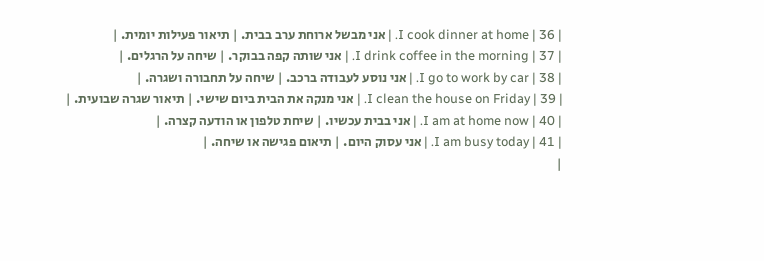| 36 | I cook dinner at home. | אני מבשל ארוחת ערב בבית. | תיאור פעילות יומית. |
| 37 | I drink coffee in the morning. | אני שותה קפה בבוקר. | שיחה על הרגלים. |
| 38 | I go to work by car. | אני נוסע לעבודה ברכב. | שיחה על תחבורה ושגרה. |
| 39 | I clean the house on Friday. | אני מנקה את הבית ביום שישי. | תיאור שגרה שבועית. |
| 40 | I am at home now. | אני בבית עכשיו. | שיחת טלפון או הודעה קצרה. |
| 41 | I am busy today. | אני עסוק היום. | תיאום פגישה או שיחה. |
|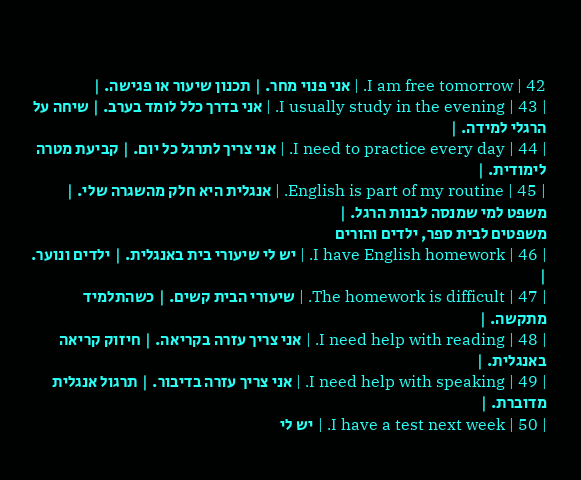42 | I am free tomorrow. | אני פנוי מחר. | תכנון שיעור או פגישה. |
| 43 | I usually study in the evening. | אני בדרך כלל לומד בערב. | שיחה על הרגלי למידה. |
| 44 | I need to practice every day. | אני צריך לתרגל כל יום. | קביעת מטרה לימודית. |
| 45 | English is part of my routine. | אנגלית היא חלק מהשגרה שלי. | משפט למי שמנסה לבנות הרגל. |
משפטים לבית ספר, ילדים והורים
| 46 | I have English homework. | יש לי שיעורי בית באנגלית. | ילדים ונוער. |
| 47 | The homework is difficult. | שיעורי הבית קשים. | כשהתלמיד מתקשה. |
| 48 | I need help with reading. | אני צריך עזרה בקריאה. | חיזוק קריאה באנגלית. |
| 49 | I need help with speaking. | אני צריך עזרה בדיבור. | תרגול אנגלית מדוברת. |
| 50 | I have a test next week. | יש לי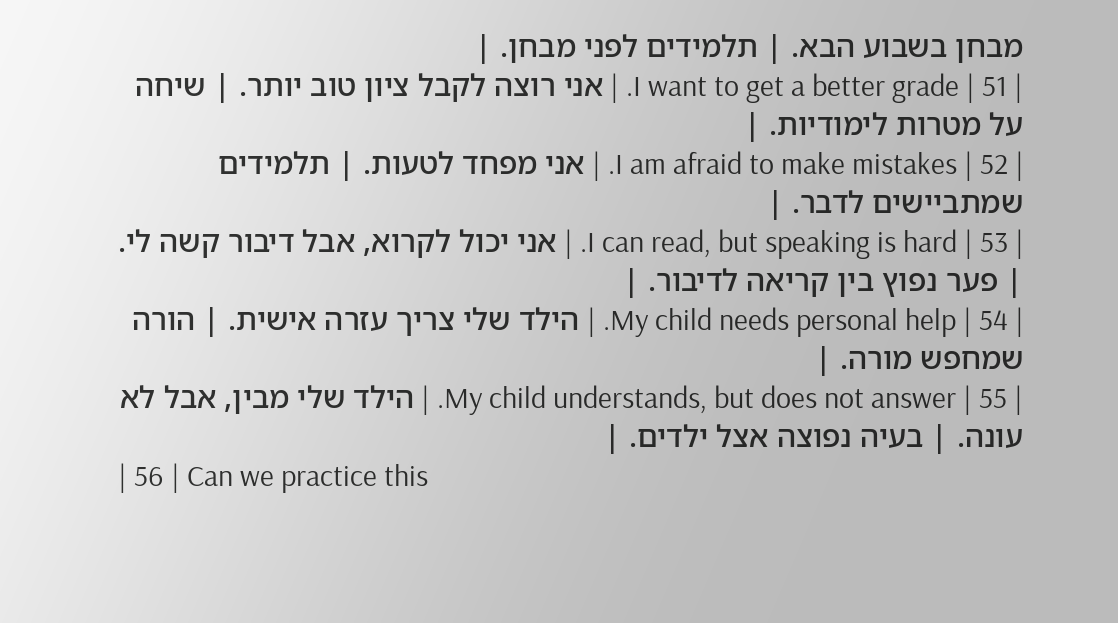מבחן בשבוע הבא. | תלמידים לפני מבחן. |
| 51 | I want to get a better grade. | אני רוצה לקבל ציון טוב יותר. | שיחה על מטרות לימודיות. |
| 52 | I am afraid to make mistakes. | אני מפחד לטעות. | תלמידים שמתביישים לדבר. |
| 53 | I can read, but speaking is hard. | אני יכול לקרוא, אבל דיבור קשה לי. | פער נפוץ בין קריאה לדיבור. |
| 54 | My child needs personal help. | הילד שלי צריך עזרה אישית. | הורה שמחפש מורה. |
| 55 | My child understands, but does not answer. | הילד שלי מבין, אבל לא עונה. | בעיה נפוצה אצל ילדים. |
| 56 | Can we practice this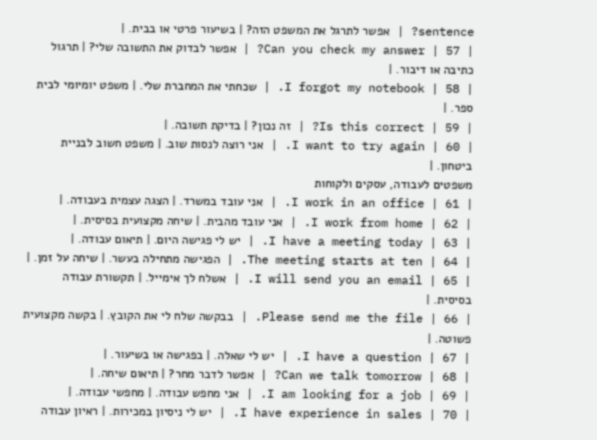sentence? | אפשר לתרגל את המשפט הזה? | בשיעור פרטי או בבית. |
| 57 | Can you check my answer? | אפשר לבדוק את התשובה שלי? | תרגול כתיבה או דיבור. |
| 58 | I forgot my notebook. | שכחתי את המחברת שלי. | משפט יומיומי לבית ספר. |
| 59 | Is this correct? | זה נכון? | בדיקת תשובה. |
| 60 | I want to try again. | אני רוצה לנסות שוב. | משפט חשוב לבניית ביטחון. |
משפטים לעבודה, עסקים ולקוחות
| 61 | I work in an office. | אני עובד במשרד. | הצגה עצמית בעבודה. |
| 62 | I work from home. | אני עובד מהבית. | שיחה מקצועית בסיסית. |
| 63 | I have a meeting today. | יש לי פגישה היום. | תיאום עבודה. |
| 64 | The meeting starts at ten. | הפגישה מתחילה בעשר. | שיחה על זמן. |
| 65 | I will send you an email. | אשלח לך אימייל. | תקשורת עבודה בסיסית. |
| 66 | Please send me the file. | בבקשה שלח לי את הקובץ. | בקשה מקצועית פשוטה. |
| 67 | I have a question. | יש לי שאלה. | בפגישה או בשיעור. |
| 68 | Can we talk tomorrow? | אפשר לדבר מחר? | תיאום שיחה. |
| 69 | I am looking for a job. | אני מחפש עבודה. | מחפשי עבודה. |
| 70 | I have experience in sales. | יש לי ניסיון במכירות. | ראיון עבודה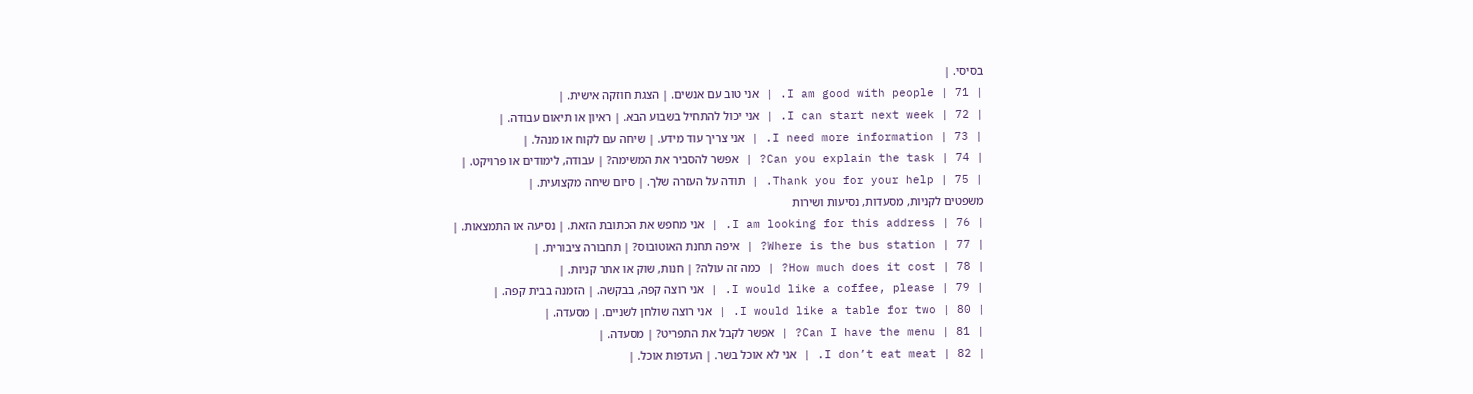בסיסי. |
| 71 | I am good with people. | אני טוב עם אנשים. | הצגת חוזקה אישית. |
| 72 | I can start next week. | אני יכול להתחיל בשבוע הבא. | ראיון או תיאום עבודה. |
| 73 | I need more information. | אני צריך עוד מידע. | שיחה עם לקוח או מנהל. |
| 74 | Can you explain the task? | אפשר להסביר את המשימה? | עבודה, לימודים או פרויקט. |
| 75 | Thank you for your help. | תודה על העזרה שלך. | סיום שיחה מקצועית. |
משפטים לקניות, מסעדות, נסיעות ושירות
| 76 | I am looking for this address. | אני מחפש את הכתובת הזאת. | נסיעה או התמצאות. |
| 77 | Where is the bus station? | איפה תחנת האוטובוס? | תחבורה ציבורית. |
| 78 | How much does it cost? | כמה זה עולה? | חנות, שוק או אתר קניות. |
| 79 | I would like a coffee, please. | אני רוצה קפה, בבקשה. | הזמנה בבית קפה. |
| 80 | I would like a table for two. | אני רוצה שולחן לשניים. | מסעדה. |
| 81 | Can I have the menu? | אפשר לקבל את התפריט? | מסעדה. |
| 82 | I don’t eat meat. | אני לא אוכל בשר. | העדפות אוכל. |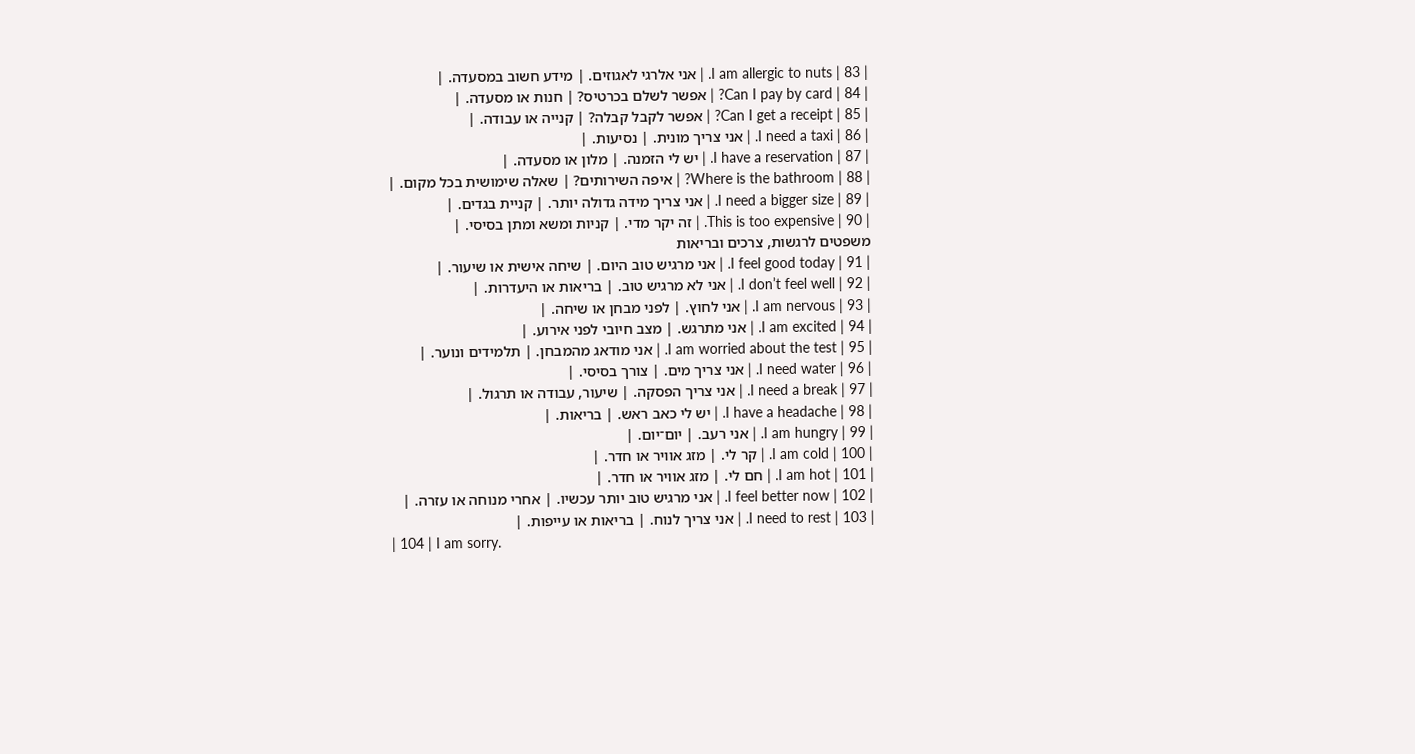| 83 | I am allergic to nuts. | אני אלרגי לאגוזים. | מידע חשוב במסעדה. |
| 84 | Can I pay by card? | אפשר לשלם בכרטיס? | חנות או מסעדה. |
| 85 | Can I get a receipt? | אפשר לקבל קבלה? | קנייה או עבודה. |
| 86 | I need a taxi. | אני צריך מונית. | נסיעות. |
| 87 | I have a reservation. | יש לי הזמנה. | מלון או מסעדה. |
| 88 | Where is the bathroom? | איפה השירותים? | שאלה שימושית בכל מקום. |
| 89 | I need a bigger size. | אני צריך מידה גדולה יותר. | קניית בגדים. |
| 90 | This is too expensive. | זה יקר מדי. | קניות ומשא ומתן בסיסי. |
משפטים לרגשות, צרכים ובריאות
| 91 | I feel good today. | אני מרגיש טוב היום. | שיחה אישית או שיעור. |
| 92 | I don’t feel well. | אני לא מרגיש טוב. | בריאות או היעדרות. |
| 93 | I am nervous. | אני לחוץ. | לפני מבחן או שיחה. |
| 94 | I am excited. | אני מתרגש. | מצב חיובי לפני אירוע. |
| 95 | I am worried about the test. | אני מודאג מהמבחן. | תלמידים ונוער. |
| 96 | I need water. | אני צריך מים. | צורך בסיסי. |
| 97 | I need a break. | אני צריך הפסקה. | שיעור, עבודה או תרגול. |
| 98 | I have a headache. | יש לי כאב ראש. | בריאות. |
| 99 | I am hungry. | אני רעב. | יום־יום. |
| 100 | I am cold. | קר לי. | מזג אוויר או חדר. |
| 101 | I am hot. | חם לי. | מזג אוויר או חדר. |
| 102 | I feel better now. | אני מרגיש טוב יותר עכשיו. | אחרי מנוחה או עזרה. |
| 103 | I need to rest. | אני צריך לנוח. | בריאות או עייפות. |
| 104 | I am sorry.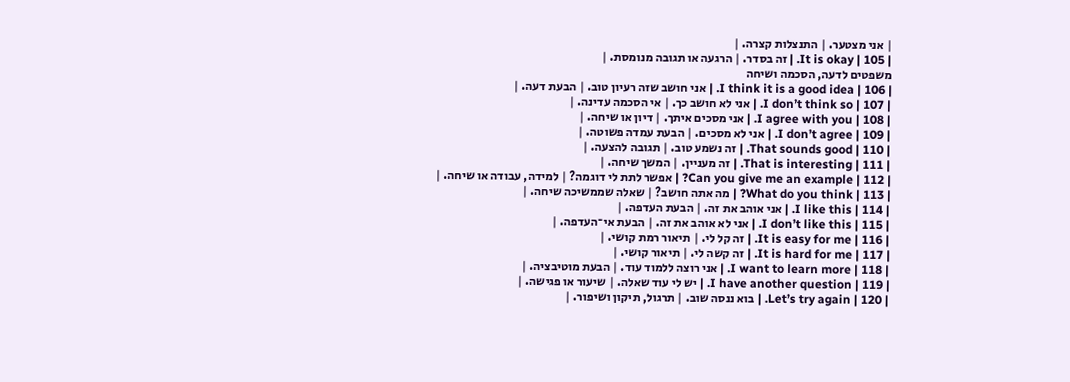| אני מצטער. | התנצלות קצרה. |
| 105 | It is okay. | זה בסדר. | הרגעה או תגובה מנומסת. |
משפטים לדעה, הסכמה ושיחה
| 106 | I think it is a good idea. | אני חושב שזה רעיון טוב. | הבעת דעה. |
| 107 | I don’t think so. | אני לא חושב כך. | אי הסכמה עדינה. |
| 108 | I agree with you. | אני מסכים איתך. | דיון או שיחה. |
| 109 | I don’t agree. | אני לא מסכים. | הבעת עמדה פשוטה. |
| 110 | That sounds good. | זה נשמע טוב. | תגובה להצעה. |
| 111 | That is interesting. | זה מעניין. | המשך שיחה. |
| 112 | Can you give me an example? | אפשר לתת לי דוגמה? | למידה, עבודה או שיחה. |
| 113 | What do you think? | מה אתה חושב? | שאלה שממשיכה שיחה. |
| 114 | I like this. | אני אוהב את זה. | הבעת העדפה. |
| 115 | I don’t like this. | אני לא אוהב את זה. | הבעת אי־העדפה. |
| 116 | It is easy for me. | זה קל לי. | תיאור רמת קושי. |
| 117 | It is hard for me. | זה קשה לי. | תיאור קושי. |
| 118 | I want to learn more. | אני רוצה ללמוד עוד. | הבעת מוטיבציה. |
| 119 | I have another question. | יש לי עוד שאלה. | שיעור או פגישה. |
| 120 | Let’s try again. | בוא ננסה שוב. | תרגול, תיקון ושיפור. |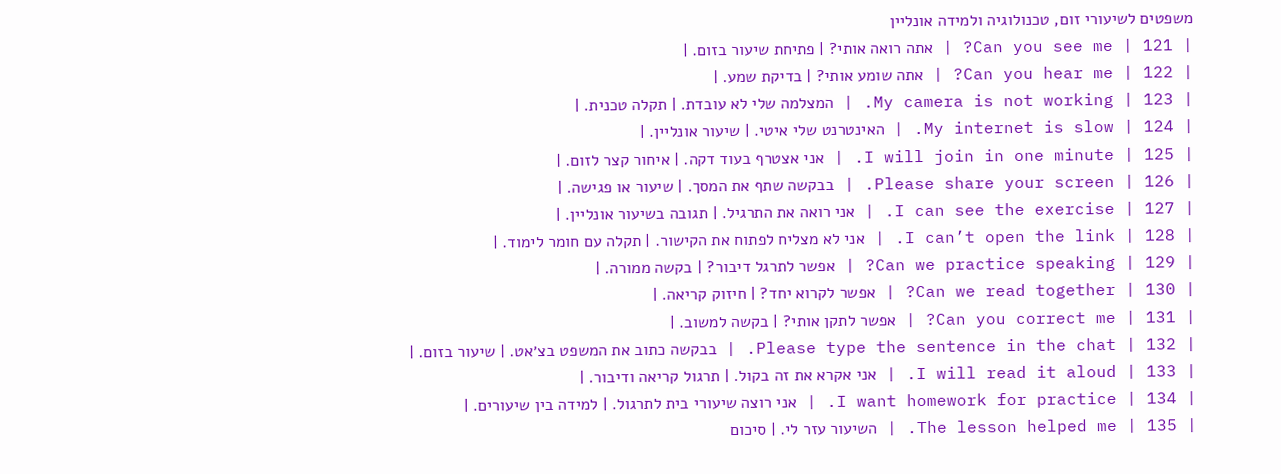משפטים לשיעורי זום, טכנולוגיה ולמידה אונליין
| 121 | Can you see me? | אתה רואה אותי? | פתיחת שיעור בזום. |
| 122 | Can you hear me? | אתה שומע אותי? | בדיקת שמע. |
| 123 | My camera is not working. | המצלמה שלי לא עובדת. | תקלה טכנית. |
| 124 | My internet is slow. | האינטרנט שלי איטי. | שיעור אונליין. |
| 125 | I will join in one minute. | אני אצטרף בעוד דקה. | איחור קצר לזום. |
| 126 | Please share your screen. | בבקשה שתף את המסך. | שיעור או פגישה. |
| 127 | I can see the exercise. | אני רואה את התרגיל. | תגובה בשיעור אונליין. |
| 128 | I can’t open the link. | אני לא מצליח לפתוח את הקישור. | תקלה עם חומר לימוד. |
| 129 | Can we practice speaking? | אפשר לתרגל דיבור? | בקשה ממורה. |
| 130 | Can we read together? | אפשר לקרוא יחד? | חיזוק קריאה. |
| 131 | Can you correct me? | אפשר לתקן אותי? | בקשה למשוב. |
| 132 | Please type the sentence in the chat. | בבקשה כתוב את המשפט בצ׳אט. | שיעור בזום. |
| 133 | I will read it aloud. | אני אקרא את זה בקול. | תרגול קריאה ודיבור. |
| 134 | I want homework for practice. | אני רוצה שיעורי בית לתרגול. | למידה בין שיעורים. |
| 135 | The lesson helped me. | השיעור עזר לי. | סיכום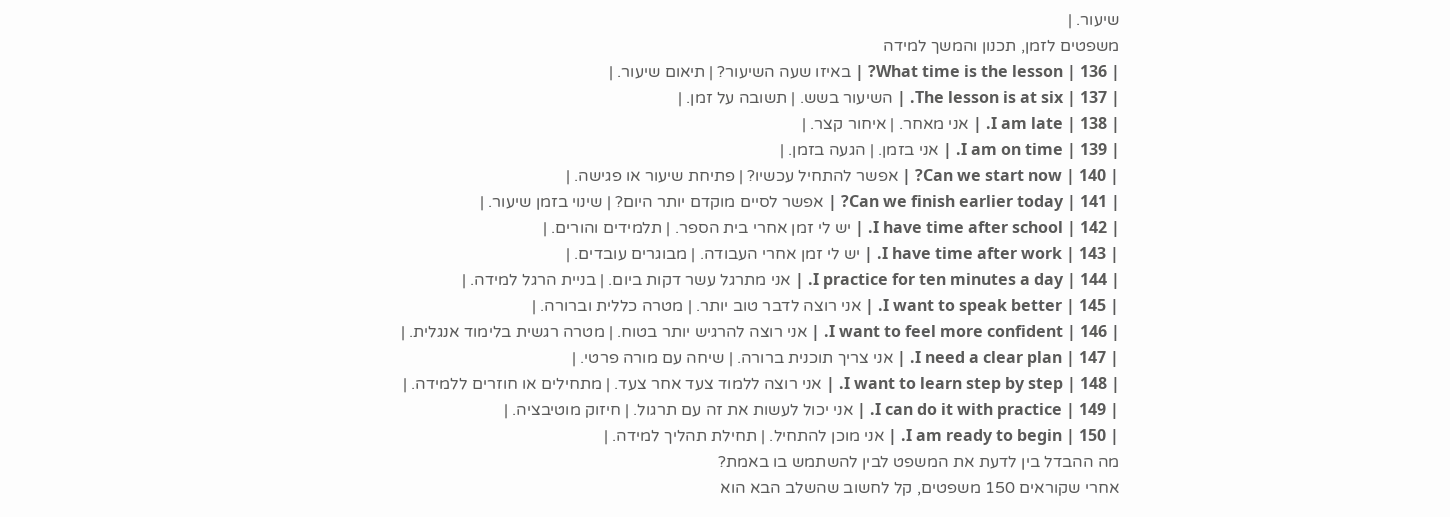שיעור. |
משפטים לזמן, תכנון והמשך למידה
| 136 | What time is the lesson? | באיזו שעה השיעור? | תיאום שיעור. |
| 137 | The lesson is at six. | השיעור בשש. | תשובה על זמן. |
| 138 | I am late. | אני מאחר. | איחור קצר. |
| 139 | I am on time. | אני בזמן. | הגעה בזמן. |
| 140 | Can we start now? | אפשר להתחיל עכשיו? | פתיחת שיעור או פגישה. |
| 141 | Can we finish earlier today? | אפשר לסיים מוקדם יותר היום? | שינוי בזמן שיעור. |
| 142 | I have time after school. | יש לי זמן אחרי בית הספר. | תלמידים והורים. |
| 143 | I have time after work. | יש לי זמן אחרי העבודה. | מבוגרים עובדים. |
| 144 | I practice for ten minutes a day. | אני מתרגל עשר דקות ביום. | בניית הרגל למידה. |
| 145 | I want to speak better. | אני רוצה לדבר טוב יותר. | מטרה כללית וברורה. |
| 146 | I want to feel more confident. | אני רוצה להרגיש יותר בטוח. | מטרה רגשית בלימוד אנגלית. |
| 147 | I need a clear plan. | אני צריך תוכנית ברורה. | שיחה עם מורה פרטי. |
| 148 | I want to learn step by step. | אני רוצה ללמוד צעד אחר צעד. | מתחילים או חוזרים ללמידה. |
| 149 | I can do it with practice. | אני יכול לעשות את זה עם תרגול. | חיזוק מוטיבציה. |
| 150 | I am ready to begin. | אני מוכן להתחיל. | תחילת תהליך למידה. |
מה ההבדל בין לדעת את המשפט לבין להשתמש בו באמת?
אחרי שקוראים 150 משפטים, קל לחשוב שהשלב הבא הוא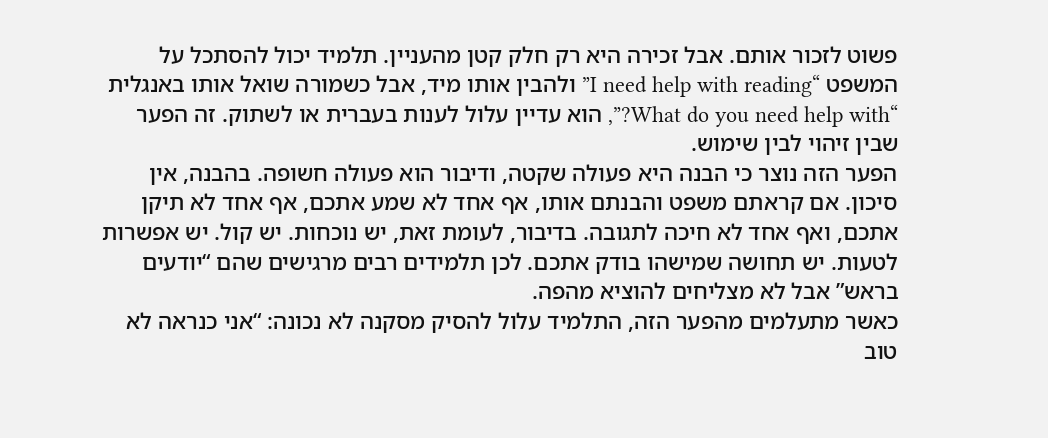פשוט לזכור אותם. אבל זכירה היא רק חלק קטן מהעניין. תלמיד יכול להסתכל על המשפט “I need help with reading” ולהבין אותו מיד, אבל כשמורה שואל אותו באנגלית “What do you need help with?”, הוא עדיין עלול לענות בעברית או לשתוק. זה הפער שבין זיהוי לבין שימוש.
הפער הזה נוצר כי הבנה היא פעולה שקטה, ודיבור הוא פעולה חשופה. בהבנה, אין סיכון. אם קראתם משפט והבנתם אותו, אף אחד לא שמע אתכם, אף אחד לא תיקן אתכם, ואף אחד לא חיכה לתגובה. בדיבור, לעומת זאת, יש נוכחות. יש קול. יש אפשרות לטעות. יש תחושה שמישהו בודק אתכם. לכן תלמידים רבים מרגישים שהם “יודעים בראש” אבל לא מצליחים להוציא מהפה.
כאשר מתעלמים מהפער הזה, התלמיד עלול להסיק מסקנה לא נכונה: “אני כנראה לא טוב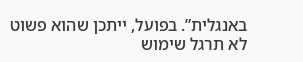באנגלית”. בפועל, ייתכן שהוא פשוט לא תרגל שימוש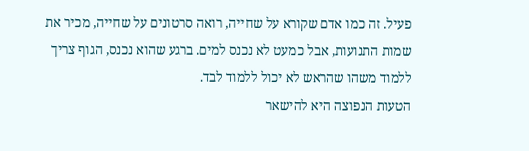פעיל. זה כמו אדם שקורא על שחייה, רואה סרטונים על שחייה, מכיר את שמות התנועות, אבל כמעט לא נכנס למים. ברגע שהוא נכנס, הגוף צריך ללמוד משהו שהראש לא יכול ללמוד לבד.
הטעות הנפוצה היא להישאר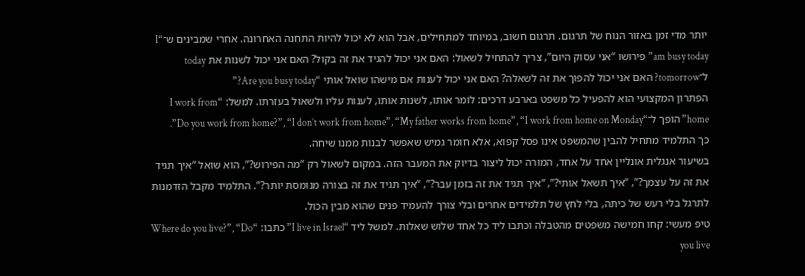יותר מדי זמן באזור הנוח של תרגום. תרגום חשוב, במיוחד למתחילים, אבל הוא לא יכול להיות התחנה האחרונה. אחרי שמבינים ש־“I am busy today” פירושו “אני עסוק היום”, צריך להתחיל לשאול: האם אני יכול להגיד את זה בקול? האם אני יכול לשנות את today ל־tomorrow? האם אני יכול להפוך את זה לשאלה? האם אני יכול לענות אם מישהו שואל אותי “Are you busy today?”
הפתרון המקצועי הוא להפעיל כל משפט בארבע דרכים: לומר אותו, לשנות אותו, לענות עליו ולשאול בעזרתו. למשל: “I work from home” הופך ל־“Do you work from home?”, “I don’t work from home”, “My father works from home”, “I work from home on Monday”. כך התלמיד מתחיל להבין שהמשפט אינו פסל קפוא, אלא חומר גמיש שאפשר לבנות ממנו שיחה.
בשיעור אנגלית אונליין אחד על אחד, המורה יכול ליצור בדיוק את המעבר הזה. במקום לשאול רק “מה הפירוש?”, הוא שואל “איך תגיד את זה על עצמך?”, “איך תשאל אותי?”, “איך תגיד את זה בזמן עבר?”, “איך תגיד את זה בצורה מנומסת יותר?”. התלמיד מקבל הזדמנות לתרגל בלי רעש של כיתה, בלי לחץ של תלמידים אחרים ובלי צורך להעמיד פנים שהוא מבין הכול.
טיפ מעשי: קחו חמישה משפטים מהטבלה וכתבו ליד כל אחד שלוש שאלות. למשל ליד “I live in Israel” כתבו: “Where do you live?”, “Do you live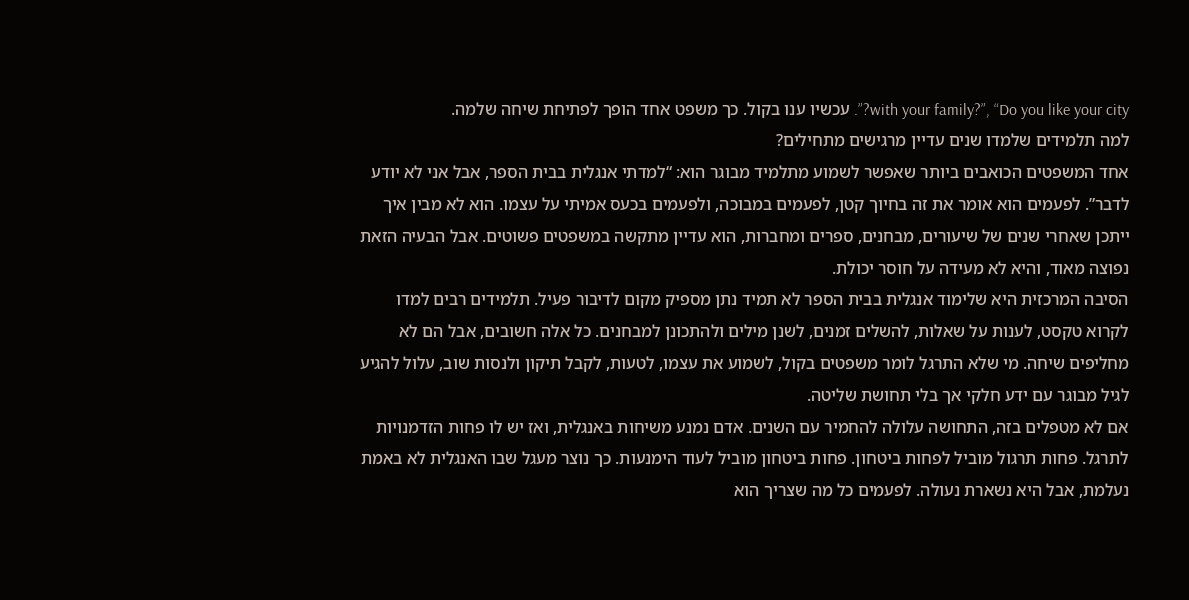with your family?”, “Do you like your city?”. עכשיו ענו בקול. כך משפט אחד הופך לפתיחת שיחה שלמה.
למה תלמידים שלמדו שנים עדיין מרגישים מתחילים?
אחד המשפטים הכואבים ביותר שאפשר לשמוע מתלמיד מבוגר הוא: “למדתי אנגלית בבית הספר, אבל אני לא יודע לדבר”. לפעמים הוא אומר את זה בחיוך קטן, לפעמים במבוכה, ולפעמים בכעס אמיתי על עצמו. הוא לא מבין איך ייתכן שאחרי שנים של שיעורים, מבחנים, ספרים ומחברות, הוא עדיין מתקשה במשפטים פשוטים. אבל הבעיה הזאת נפוצה מאוד, והיא לא מעידה על חוסר יכולת.
הסיבה המרכזית היא שלימוד אנגלית בבית הספר לא תמיד נתן מספיק מקום לדיבור פעיל. תלמידים רבים למדו לקרוא טקסט, לענות על שאלות, להשלים זמנים, לשנן מילים ולהתכונן למבחנים. כל אלה חשובים, אבל הם לא מחליפים שיחה. מי שלא התרגל לומר משפטים בקול, לשמוע את עצמו, לטעות, לקבל תיקון ולנסות שוב, עלול להגיע לגיל מבוגר עם ידע חלקי אך בלי תחושת שליטה.
אם לא מטפלים בזה, התחושה עלולה להחמיר עם השנים. אדם נמנע משיחות באנגלית, ואז יש לו פחות הזדמנויות לתרגל. פחות תרגול מוביל לפחות ביטחון. פחות ביטחון מוביל לעוד הימנעות. כך נוצר מעגל שבו האנגלית לא באמת נעלמת, אבל היא נשארת נעולה. לפעמים כל מה שצריך הוא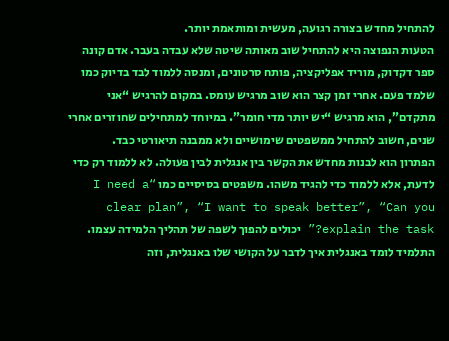להתחיל מחדש בצורה רגועה, מעשית ומותאמת יותר.
הטעות הנפוצה היא להתחיל שוב מאותה שיטה שלא עבדה בעבר. אדם קונה ספר דקדוק, מוריד אפליקציה, פותח סרטונים, ומנסה ללמוד לבד בדיוק כמו שלמד פעם. אחרי זמן קצר הוא שוב מרגיש עומס. במקום להרגיש “אני מתקדם”, הוא מרגיש “יש יותר מדי חומר”. במיוחד למתחילים שחוזרים אחרי שנים, חשוב להתחיל ממשפטים שימושיים ולא ממבנה תיאורטי כבד.
הפתרון הוא לבנות מחדש את הקשר בין אנגלית לבין פעולה. לא ללמוד רק כדי לדעת, אלא ללמוד כדי להגיד משהו. משפטים בסיסיים כמו “I need a clear plan”, “I want to speak better”, “Can you explain the task?” יכולים להפוך לשפה של תהליך הלמידה עצמו. התלמיד לומד באנגלית איך לדבר על הקושי שלו באנגלית, וזה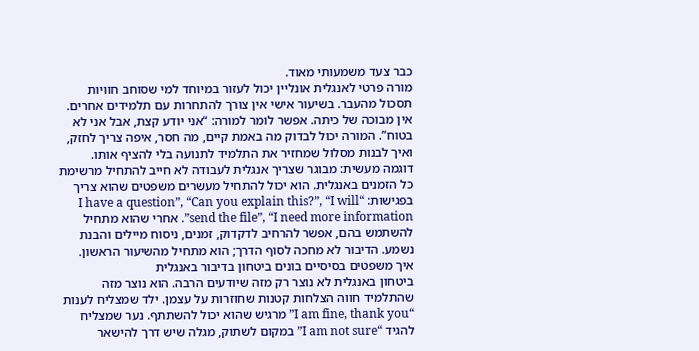כבר צעד משמעותי מאוד.
מורה פרטי לאנגלית אונליין יכול לעזור במיוחד למי שסוחב חוויות תסכול מהעבר. בשיעור אישי אין צורך להתחרות עם תלמידים אחרים. אין מבוכה של כיתה. אפשר לומר למורה: “אני יודע קצת, אבל אני לא בטוח”. המורה יכול לבדוק מה באמת קיים, מה חסר, איפה צריך לחזק, ואיך לבנות מסלול שמחזיר את התלמיד לתנועה בלי להציף אותו.
דוגמה מעשית: מבוגר שצריך אנגלית לעבודה לא חייב להתחיל מרשימת כל הזמנים באנגלית. הוא יכול להתחיל מעשרים משפטים שהוא צריך בפגישות: “I have a question”, “Can you explain this?”, “I will send the file”, “I need more information”. אחרי שהוא מתחיל להשתמש בהם, אפשר להרחיב לדקדוק, זמנים, ניסוח מיילים והבנת נשמע. הדיבור לא מחכה לסוף הדרך; הוא מתחיל מהשיעור הראשון.
איך משפטים בסיסיים בונים ביטחון בדיבור באנגלית
ביטחון באנגלית לא נוצר רק מזה שיודעים הרבה. הוא נוצר מזה שהתלמיד חווה הצלחות קטנות שחוזרות על עצמן. ילד שמצליח לענות “I am fine, thank you” מרגיש שהוא יכול להשתתף. נער שמצליח להגיד “I am not sure” במקום לשתוק, מגלה שיש דרך להישאר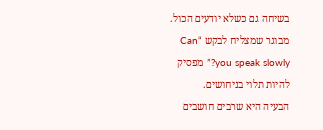בשיחה גם כשלא יודעים הכול. מבוגר שמצליח לבקש “Can you speak slowly?” מפסיק להיות תלוי בניחושים.
הבעיה היא שרבים חושבים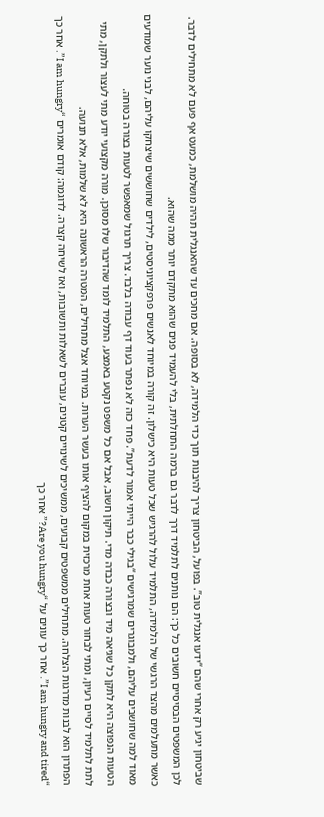שביטחון יגיע רק אחרי שהם “ידעו אנגלית טוב”. בפועל, הביטחון צריך להיבנות תוך כדי הלמידה, לא בסופה. אם מחכים עד שהאנגלית תהיה מושלמת, כמעט אף פעם לא מתחילים לדבר. לכן המשפטים הבסיסיים חשובים כל כך: הם נותנים לתלמיד דרך לדבר גם ברמה התחלתית, בלי להעמיד פנים שהוא מתקדם יותר ממה שהוא.
כאשר מתעלמים מהצד הרגשי של הלמידה, התלמיד עלול להרגיש שכל טעות היא כישלון. זה קורה במיוחד לאנשים פרפקציוניסטים, לילדים שחוששים שיצחקו עליהם, לבני נוער שמודעים מאוד למה שחושבים עליהם, ולמבוגרים שמרגישים “בגילי כבר הייתי אמור לדעת”. פחד כזה לא נפתר בעוד דף עבודה בלבד. צריך תרגול שמאפשר לטעות בצורה בטוחה.
הטעות הנפוצה היא לתקן כל שגיאה מיד ובצורה כבדה מדי. תיקון חשוב, אבל אם כל משפט נקטע באמצע, התלמיד לומד שהדיבור שלו מסוכן. מורה מקצועי יודע מתי לעצור ולתקן, מתי לתת לתלמיד לסיים רעיון, ומתי לבחור טעות אחת מרכזית במקום להציף אותו בעשר הערות. במיוחד אצל מתחילים, המטרה הראשונה היא לא שלמות, אלא תנועה.
הפתרון הוא לבנות מדרגות הצלחה. מתחילים ממשפטים קבועים, ממשיכים לשינויים קטנים, עוברים לשאלות ותשובות, ואז לשיחה קצרה. לדוגמה: קודם אומרים “I am hungry”. אחר כך “I am hungry and tired”. אחר כך עונים על “Are you hungry?” אחר כך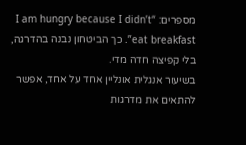מספרים: “I am hungry because I didn’t eat breakfast”. כך הביטחון נבנה בהדרגה, בלי קפיצה חדה מדי.
בשיעור אנגלית אונליין אחד על אחד, אפשר להתאים את מדרגות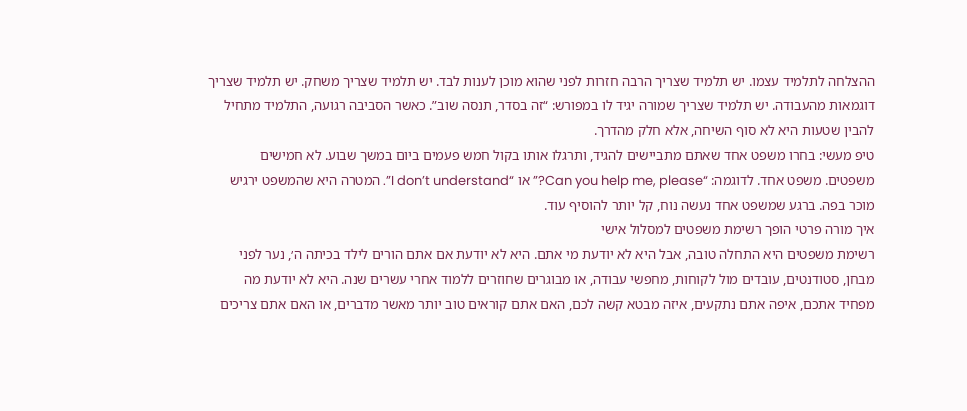ההצלחה לתלמיד עצמו. יש תלמיד שצריך הרבה חזרות לפני שהוא מוכן לענות לבד. יש תלמיד שצריך משחק. יש תלמיד שצריך דוגמאות מהעבודה. יש תלמיד שצריך שמורה יגיד לו במפורש: “זה בסדר, תנסה שוב”. כאשר הסביבה רגועה, התלמיד מתחיל להבין שטעות היא לא סוף השיחה, אלא חלק מהדרך.
טיפ מעשי: בחרו משפט אחד שאתם מתביישים להגיד, ותרגלו אותו בקול חמש פעמים ביום במשך שבוע. לא חמישים משפטים. משפט אחד. לדוגמה: “Can you help me, please?” או “I don’t understand”. המטרה היא שהמשפט ירגיש מוכר בפה. ברגע שמשפט אחד נעשה נוח, קל יותר להוסיף עוד.
איך מורה פרטי הופך רשימת משפטים למסלול אישי
רשימת משפטים היא התחלה טובה, אבל היא לא יודעת מי אתם. היא לא יודעת אם אתם הורים לילד בכיתה ה׳, נער לפני מבחן, סטודנטים, עובדים מול לקוחות, מחפשי עבודה, או מבוגרים שחוזרים ללמוד אחרי עשרים שנה. היא לא יודעת מה מפחיד אתכם, איפה אתם נתקעים, איזה מבטא קשה לכם, האם אתם קוראים טוב יותר מאשר מדברים, או האם אתם צריכים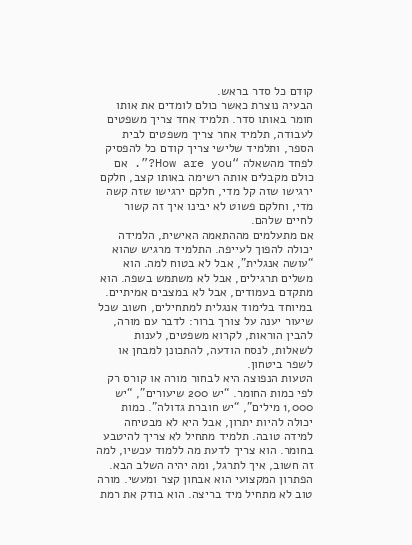קודם כל סדר בראש.
הבעיה נוצרת כאשר כולם לומדים את אותו חומר באותו סדר. תלמיד אחד צריך משפטים לעבודה, תלמיד אחר צריך משפטים לבית הספר, ותלמיד שלישי צריך קודם כל להפסיק לפחד מהשאלה “How are you?”. אם כולם מקבלים אותה רשימה באותו קצב, חלקם ירגישו שזה קל מדי, חלקם ירגישו שזה קשה מדי, וחלקם פשוט לא יבינו איך זה קשור לחיים שלהם.
אם מתעלמים מההתאמה האישית, הלמידה יכולה להפוך לעייפה. התלמיד מרגיש שהוא “עושה אנגלית”, אבל לא בטוח למה. הוא משלים תרגילים, אבל לא משתמש בשפה. הוא מתקדם בעמודים, אבל לא במצבים אמיתיים. במיוחד בלימוד אנגלית למתחילים, חשוב שכל שיעור יענה על צורך ברור: לדבר עם מורה, להבין הוראות, לקרוא משפטים, לענות לשאלות, לנסח הודעה, להתכונן למבחן או לשפר ביטחון.
הטעות הנפוצה היא לבחור מורה או קורס רק לפי כמות החומר. “יש 200 שיעורים”, “יש 1,000 מילים”, “יש חוברת גדולה”. כמות יכולה להיות יתרון, אבל היא לא מבטיחה למידה טובה. תלמיד מתחיל לא צריך להיטבע בחומר. הוא צריך לדעת מה ללמוד עכשיו, למה זה חשוב, איך לתרגל, ומה יהיה השלב הבא.
הפתרון המקצועי הוא אבחון קצר ומעשי. מורה טוב לא מתחיל מיד בריצה. הוא בודק את רמת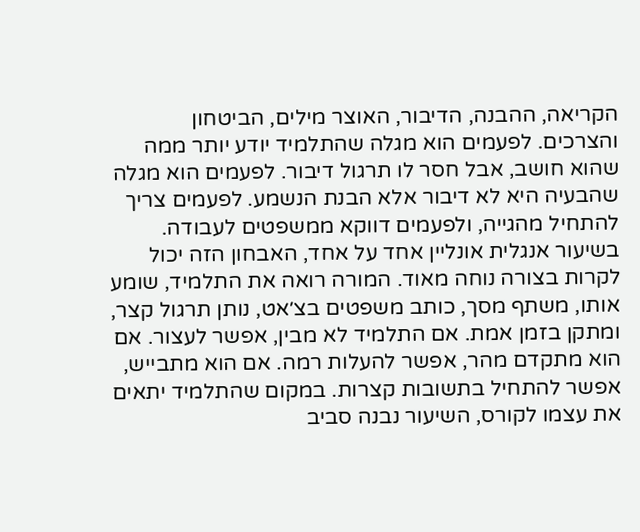הקריאה, ההבנה, הדיבור, האוצר מילים, הביטחון והצרכים. לפעמים הוא מגלה שהתלמיד יודע יותר ממה שהוא חושב, אבל חסר לו תרגול דיבור. לפעמים הוא מגלה שהבעיה היא לא דיבור אלא הבנת הנשמע. לפעמים צריך להתחיל מהגייה, ולפעמים דווקא ממשפטים לעבודה.
בשיעור אנגלית אונליין אחד על אחד, האבחון הזה יכול לקרות בצורה נוחה מאוד. המורה רואה את התלמיד, שומע אותו, משתף מסך, כותב משפטים בצ׳אט, נותן תרגול קצר, ומתקן בזמן אמת. אם התלמיד לא מבין, אפשר לעצור. אם הוא מתקדם מהר, אפשר להעלות רמה. אם הוא מתבייש, אפשר להתחיל בתשובות קצרות. במקום שהתלמיד יתאים את עצמו לקורס, השיעור נבנה סביב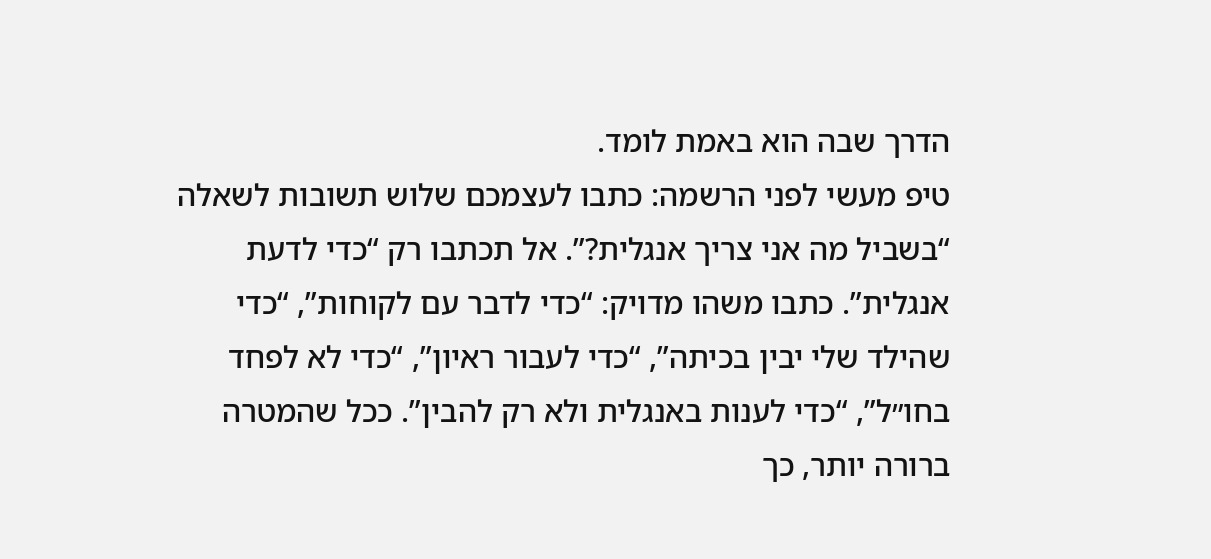הדרך שבה הוא באמת לומד.
טיפ מעשי לפני הרשמה: כתבו לעצמכם שלוש תשובות לשאלה “בשביל מה אני צריך אנגלית?”. אל תכתבו רק “כדי לדעת אנגלית”. כתבו משהו מדויק: “כדי לדבר עם לקוחות”, “כדי שהילד שלי יבין בכיתה”, “כדי לעבור ראיון”, “כדי לא לפחד בחו״ל”, “כדי לענות באנגלית ולא רק להבין”. ככל שהמטרה ברורה יותר, כך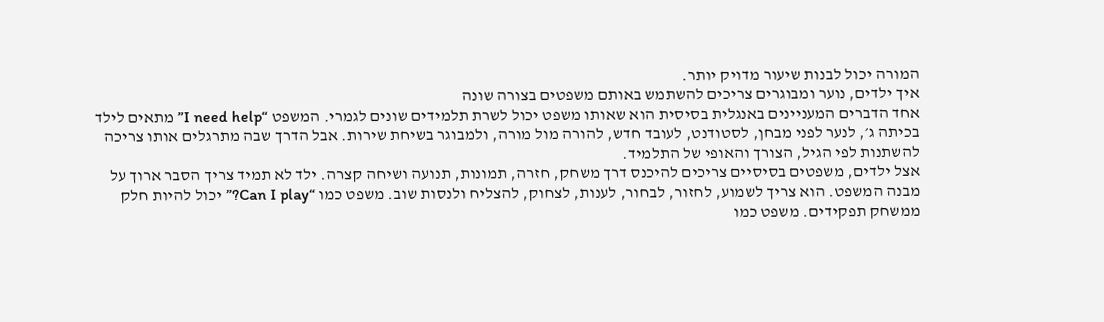המורה יכול לבנות שיעור מדויק יותר.
איך ילדים, נוער ומבוגרים צריכים להשתמש באותם משפטים בצורה שונה
אחד הדברים המעניינים באנגלית בסיסית הוא שאותו משפט יכול לשרת תלמידים שונים לגמרי. המשפט “I need help” מתאים לילד בכיתה ג׳, לנער לפני מבחן, לסטודנט, לעובד חדש, להורה מול מורה, ולמבוגר בשיחת שירות. אבל הדרך שבה מתרגלים אותו צריכה להשתנות לפי הגיל, הצורך והאופי של התלמיד.
אצל ילדים, משפטים בסיסיים צריכים להיכנס דרך משחק, חזרה, תמונות, תנועה ושיחה קצרה. ילד לא תמיד צריך הסבר ארוך על מבנה המשפט. הוא צריך לשמוע, לחזור, לבחור, לענות, לצחוק, להצליח ולנסות שוב. משפט כמו “Can I play?” יכול להיות חלק ממשחק תפקידים. משפט כמו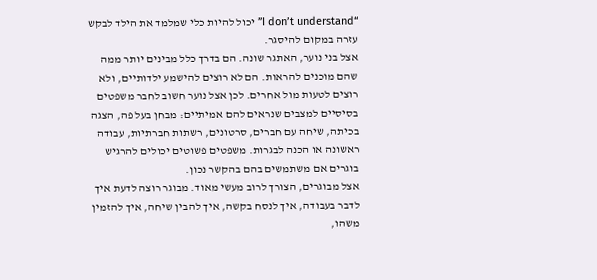“I don’t understand” יכול להיות כלי שמלמד את הילד לבקש עזרה במקום להיסגר.
אצל בני נוער, האתגר שונה. הם בדרך כלל מבינים יותר ממה שהם מוכנים להראות. הם לא רוצים להישמע ילדותיים, ולא רוצים לטעות מול אחרים. לכן אצל נוער חשוב לחבר משפטים בסיסיים למצבים שנראים להם אמיתיים: מבחן בעל פה, הצגה בכיתה, שיחה עם חברים, סרטונים, רשתות חברתיות, עבודה ראשונה או הכנה לבגרות. משפטים פשוטים יכולים להרגיש בוגרים אם משתמשים בהם בהקשר נכון.
אצל מבוגרים, הצורך לרוב מעשי מאוד. מבוגר רוצה לדעת איך לדבר בעבודה, איך לנסח בקשה, איך להבין שיחה, איך להזמין משהו,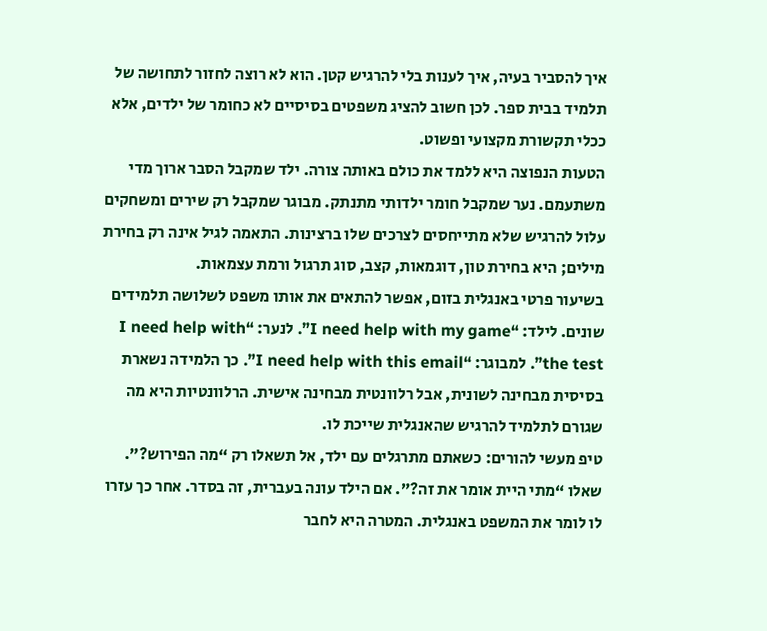איך להסביר בעיה, איך לענות בלי להרגיש קטן. הוא לא רוצה לחזור לתחושה של תלמיד בבית ספר. לכן חשוב להציג משפטים בסיסיים לא כחומר של ילדים, אלא ככלי תקשורת מקצועי ופשוט.
הטעות הנפוצה היא ללמד את כולם באותה צורה. ילד שמקבל הסבר ארוך מדי משתעמם. נער שמקבל חומר ילדותי מתנתק. מבוגר שמקבל רק שירים ומשחקים עלול להרגיש שלא מתייחסים לצרכים שלו ברצינות. התאמה לגיל אינה רק בחירת מילים; היא בחירת טון, דוגמאות, קצב, סוג תרגול ורמת עצמאות.
בשיעור פרטי באנגלית בזום, אפשר להתאים את אותו משפט לשלושה תלמידים שונים. לילד: “I need help with my game”. לנער: “I need help with the test”. למבוגר: “I need help with this email”. כך הלמידה נשארת בסיסית מבחינה לשונית, אבל רלוונטית מבחינה אישית. הרלוונטיות היא מה שגורם לתלמיד להרגיש שהאנגלית שייכת לו.
טיפ מעשי להורים: כשאתם מתרגלים עם ילד, אל תשאלו רק “מה הפירוש?”. שאלו “מתי היית אומר את זה?”. אם הילד עונה בעברית, זה בסדר. אחר כך עזרו לו לומר את המשפט באנגלית. המטרה היא לחבר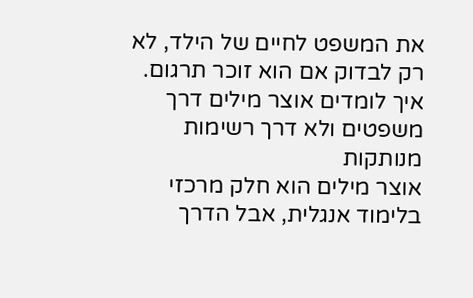את המשפט לחיים של הילד, לא רק לבדוק אם הוא זוכר תרגום.
איך לומדים אוצר מילים דרך משפטים ולא דרך רשימות מנותקות
אוצר מילים הוא חלק מרכזי בלימוד אנגלית, אבל הדרך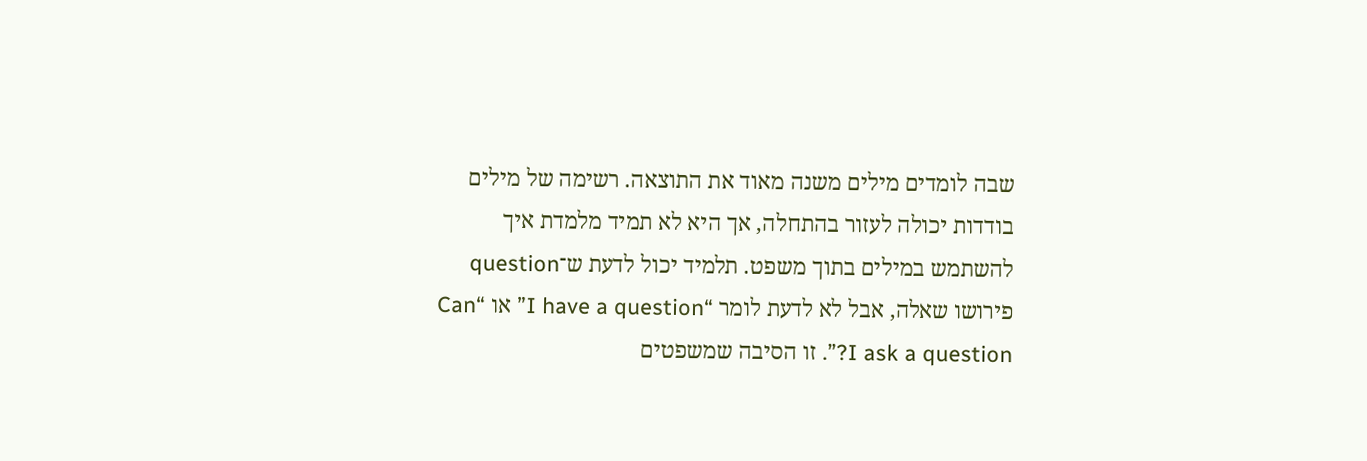שבה לומדים מילים משנה מאוד את התוצאה. רשימה של מילים בודדות יכולה לעזור בהתחלה, אך היא לא תמיד מלמדת איך להשתמש במילים בתוך משפט. תלמיד יכול לדעת ש־question פירושו שאלה, אבל לא לדעת לומר “I have a question” או “Can I ask a question?”. זו הסיבה שמשפטים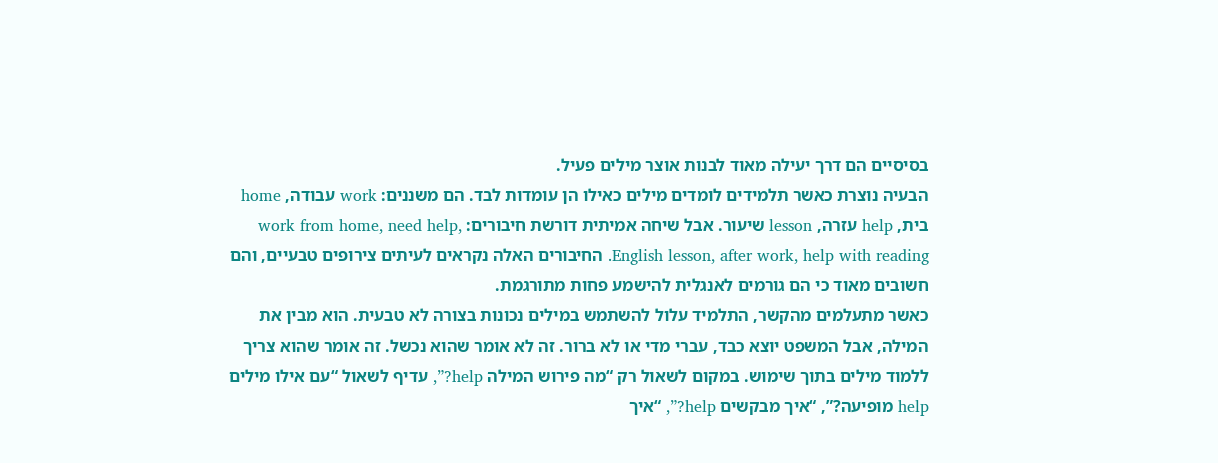בסיסיים הם דרך יעילה מאוד לבנות אוצר מילים פעיל.
הבעיה נוצרת כאשר תלמידים לומדים מילים כאילו הן עומדות לבד. הם משננים: work עבודה, home בית, help עזרה, lesson שיעור. אבל שיחה אמיתית דורשת חיבורים: work from home, need help, English lesson, after work, help with reading. החיבורים האלה נקראים לעיתים צירופים טבעיים, והם חשובים מאוד כי הם גורמים לאנגלית להישמע פחות מתורגמת.
כאשר מתעלמים מהקשר, התלמיד עלול להשתמש במילים נכונות בצורה לא טבעית. הוא מבין את המילה, אבל המשפט יוצא כבד, עברי מדי או לא ברור. זה לא אומר שהוא נכשל. זה אומר שהוא צריך ללמוד מילים בתוך שימוש. במקום לשאול רק “מה פירוש המילה help?”, עדיף לשאול “עם אילו מילים help מופיעה?”, “איך מבקשים help?”, “איך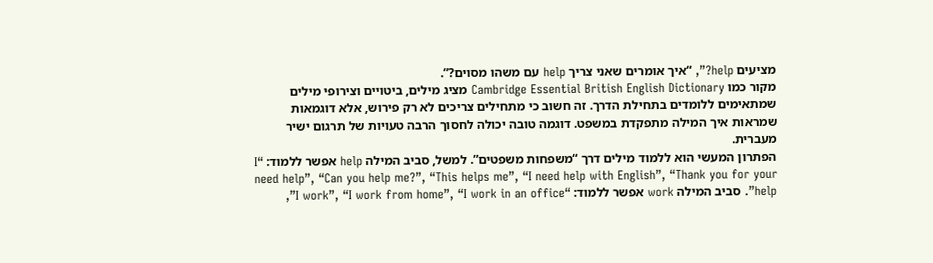מציעים help?”, “איך אומרים שאני צריך help עם משהו מסוים?”.
מקור כמו Cambridge Essential British English Dictionary מציג מילים, ביטויים וצירופי מילים שמתאימים ללומדים בתחילת הדרך. זה חשוב כי מתחילים צריכים לא רק פירוש, אלא דוגמאות שמראות איך המילה מתפקדת במשפט. דוגמה טובה יכולה לחסוך הרבה טעויות של תרגום ישיר מעברית.
הפתרון המעשי הוא ללמוד מילים דרך “משפחות משפטים”. למשל, סביב המילה help אפשר ללמוד: “I need help”, “Can you help me?”, “This helps me”, “I need help with English”, “Thank you for your help”. סביב המילה work אפשר ללמוד: “I work”, “I work from home”, “I work in an office”,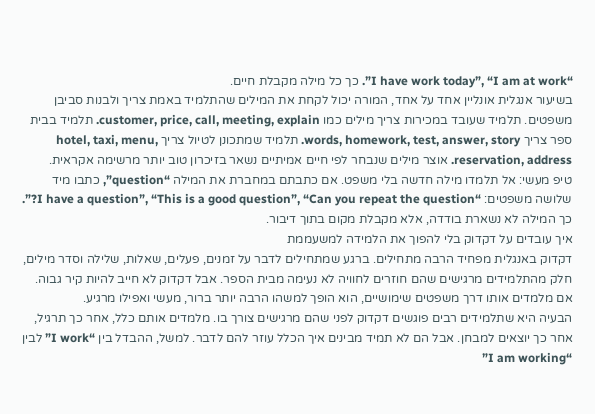“I have work today”, “I am at work”. כך כל מילה מקבלת חיים.
בשיעור אנגלית אונליין אחד על אחד, המורה יכול לקחת את המילים שהתלמיד באמת צריך ולבנות סביבן משפטים. תלמיד שעובד במכירות צריך מילים כמו customer, price, call, meeting, explain. תלמיד בבית ספר צריך words, homework, test, answer, story. תלמיד שמתכונן לטיול צריך hotel, taxi, menu, reservation, address. אוצר מילים שנבחר לפי חיים אמיתיים נשאר בזיכרון טוב יותר מרשימה אקראית.
טיפ מעשי: אל תלמדו מילה חדשה בלי משפט. אם כתבתם במחברת את המילה “question”, כתבו מיד שלושה משפטים: “I have a question”, “This is a good question”, “Can you repeat the question?”. כך המילה לא נשארת בודדה, אלא מקבלת מקום בתוך דיבור.
איך עובדים על דקדוק בלי להפוך את הלמידה למשעממת
דקדוק באנגלית מפחיד הרבה מתחילים. ברגע שמתחילים לדבר על זמנים, פעלים, שאלות, שלילה וסדר מילים, חלק מהתלמידים מרגישים שהם חוזרים לחוויה לא נעימה מבית הספר. אבל דקדוק לא חייב להיות קיר גבוה. אם מלמדים אותו דרך משפטים שימושיים, הוא הופך למשהו הרבה יותר ברור, מעשי ואפילו מרגיע.
הבעיה היא שתלמידים רבים פוגשים דקדוק לפני שהם מרגישים צורך בו. מלמדים אותם כלל, אחר כך תרגיל, אחר כך יוצאים למבחן. אבל הם לא תמיד מבינים איך הכלל עוזר להם לדבר. למשל, ההבדל בין “I work” לבין “I am working”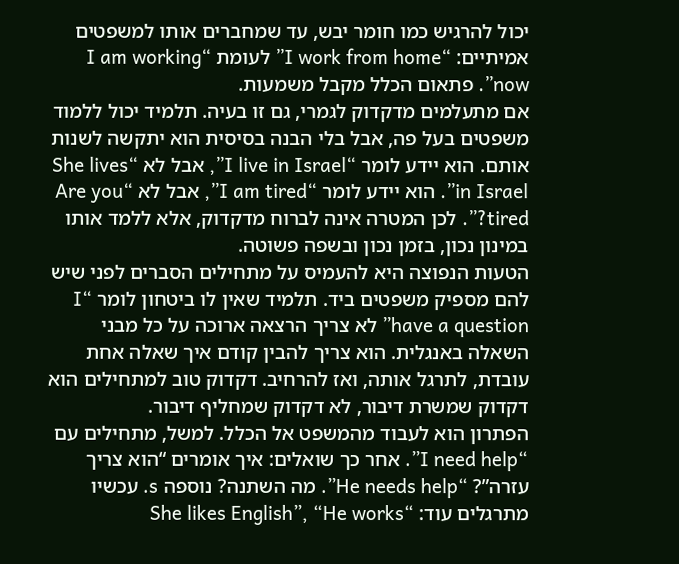יכול להרגיש כמו חומר יבש, עד שמחברים אותו למשפטים אמיתיים: “I work from home” לעומת “I am working now”. פתאום הכלל מקבל משמעות.
אם מתעלמים מדקדוק לגמרי, גם זו בעיה. תלמיד יכול ללמוד משפטים בעל פה, אבל בלי הבנה בסיסית הוא יתקשה לשנות אותם. הוא יידע לומר “I live in Israel”, אבל לא “She lives in Israel”. הוא יידע לומר “I am tired”, אבל לא “Are you tired?”. לכן המטרה אינה לברוח מדקדוק, אלא ללמד אותו במינון נכון, בזמן נכון ובשפה פשוטה.
הטעות הנפוצה היא להעמיס על מתחילים הסברים לפני שיש להם מספיק משפטים ביד. תלמיד שאין לו ביטחון לומר “I have a question” לא צריך הרצאה ארוכה על כל מבני השאלה באנגלית. הוא צריך להבין קודם איך שאלה אחת עובדת, לתרגל אותה, ואז להרחיב. דקדוק טוב למתחילים הוא דקדוק שמשרת דיבור, לא דקדוק שמחליף דיבור.
הפתרון הוא לעבוד מהמשפט אל הכלל. למשל, מתחילים עם “I need help”. אחר כך שואלים: איך אומרים “הוא צריך עזרה”? “He needs help”. מה השתנה? נוספה s. עכשיו מתרגלים עוד: “She likes English”, “He works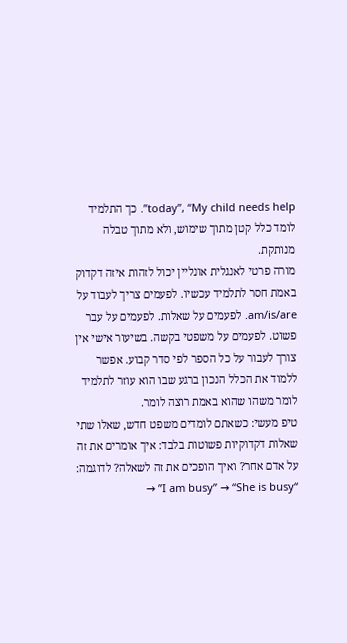today”, “My child needs help”. כך התלמיד לומד כלל קטן מתוך שימוש, ולא מתוך טבלה מנותקת.
מורה פרטי לאנגלית אונליין יכול לזהות איזה דקדוק באמת חסר לתלמיד עכשיו. לפעמים צריך לעבוד על am/is/are. לפעמים על שאלות. לפעמים על עבר פשוט. לפעמים על משפטי בקשה. בשיעור אישי אין צורך לעבור על כל הספר לפי סדר קבוע. אפשר ללמוד את הכלל הנכון ברגע שבו הוא עוזר לתלמיד לומר משהו שהוא באמת רוצה לומר.
טיפ מעשי: כשאתם לומדים משפט חדש, שאלו שתי שאלות דקדוקיות פשוטות בלבד: איך אומרים את זה על אדם אחר? ואיך הופכים את זה לשאלה? לדוגמה: “I am busy” → “She is busy” →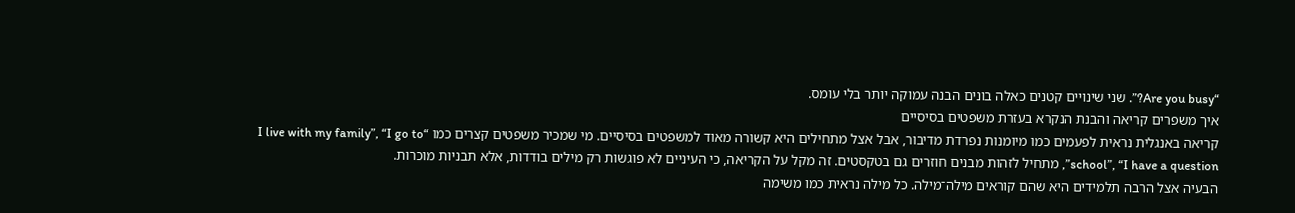“Are you busy?”. שני שינויים קטנים כאלה בונים הבנה עמוקה יותר בלי עומס.
איך משפרים קריאה והבנת הנקרא בעזרת משפטים בסיסיים
קריאה באנגלית נראית לפעמים כמו מיומנות נפרדת מדיבור, אבל אצל מתחילים היא קשורה מאוד למשפטים בסיסיים. מי שמכיר משפטים קצרים כמו “I live with my family”, “I go to school”, “I have a question”, מתחיל לזהות מבנים חוזרים גם בטקסטים. זה מקל על הקריאה, כי העיניים לא פוגשות רק מילים בודדות, אלא תבניות מוכרות.
הבעיה אצל הרבה תלמידים היא שהם קוראים מילה־מילה. כל מילה נראית כמו משימה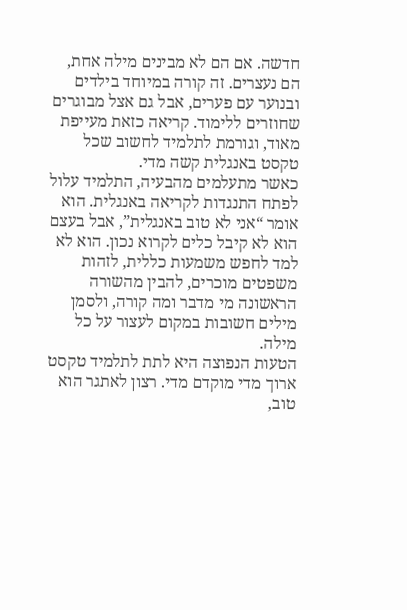חדשה. אם הם לא מבינים מילה אחת, הם נעצרים. זה קורה במיוחד בילדים ובנוער עם פערים, אבל גם אצל מבוגרים שחוזרים ללימוד. קריאה כזאת מעייפת מאוד, וגורמת לתלמיד לחשוב שכל טקסט באנגלית קשה מדי.
כאשר מתעלמים מהבעיה, התלמיד עלול לפתח התנגדות לקריאה באנגלית. הוא אומר “אני לא טוב באנגלית”, אבל בעצם הוא לא קיבל כלים לקרוא נכון. הוא לא למד לחפש משמעות כללית, לזהות משפטים מוכרים, להבין מהשורה הראשונה מי מדבר ומה קורה, ולסמן מילים חשובות במקום לעצור על כל מילה.
הטעות הנפוצה היא לתת לתלמיד טקסט ארוך מדי מוקדם מדי. רצון לאתגר הוא טוב,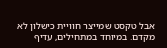אבל טקסט שמייצר חוויית כישלון לא מקדם. במיוחד במתחילים, עדיף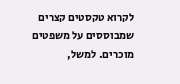לקרוא טקסטים קצרים שמבוססים על משפטים מוכרים. למשל,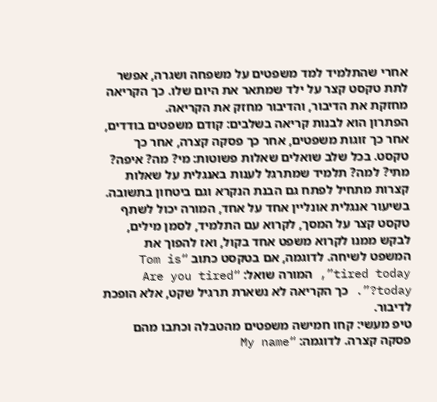אחרי שהתלמיד למד משפטים על משפחה ושגרה, אפשר לתת טקסט קצר על ילד שמתאר את היום שלו. כך הקריאה מחזקת את הדיבור, והדיבור מחזק את הקריאה.
הפתרון הוא לבנות קריאה בשלבים: קודם משפטים בודדים, אחר כך זוגות משפטים, אחר כך פסקה קצרה, אחר כך טקסט. בכל שלב שואלים שאלות פשוטות: מי? מה? איפה? מתי? למה? תלמיד שמתרגל לענות באנגלית על שאלות קצרות מתחיל לפתח גם הבנת הנקרא וגם ביטחון בתשובה.
בשיעור אנגלית אונליין אחד על אחד, המורה יכול לשתף טקסט קצר על המסך, לקרוא עם התלמיד, לסמן מילים, לבקש ממנו לקרוא משפט אחד בקול, ואז להפוך את המשפט לשיחה. לדוגמה, אם בטקסט כתוב “Tom is tired today”, המורה שואל: “Are you tired today?”. כך הקריאה לא נשארת תרגיל שקט, אלא הופכת לדיבור.
טיפ מעשי: קחו חמישה משפטים מהטבלה וכתבו מהם פסקה קצרה. לדוגמה: “My name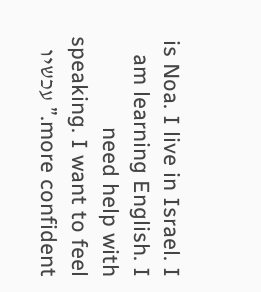is Noa. I live in Israel. I am learning English. I need help with speaking. I want to feel more confident.” עכשיו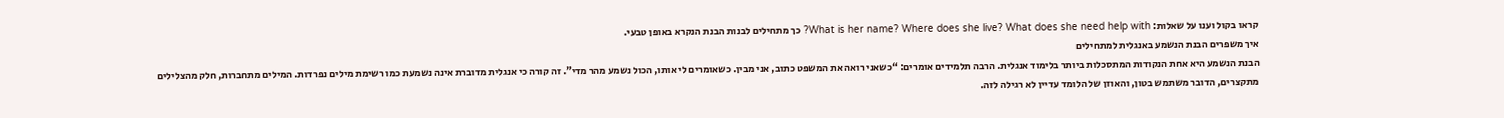קראו בקול וענו על שאלות: What is her name? Where does she live? What does she need help with? כך מתחילים לבנות הבנת הנקרא באופן טבעי.
איך משפרים הבנת הנשמע באנגלית למתחילים
הבנת הנשמע היא אחת הנקודות המתסכלות ביותר בלימוד אנגלית. הרבה תלמידים אומרים: “כשאני רואה את המשפט כתוב, אני מבין. כשאומרים לי אותו, הכול נשמע מהר מדי”. זה קורה כי אנגלית מדוברת אינה נשמעת כמו רשימת מילים נפרדות. המילים מתחברות, חלק מהצלילים מתקצרים, הדובר משתמש בטון, והאוזן של הלומד עדיין לא רגילה לזה.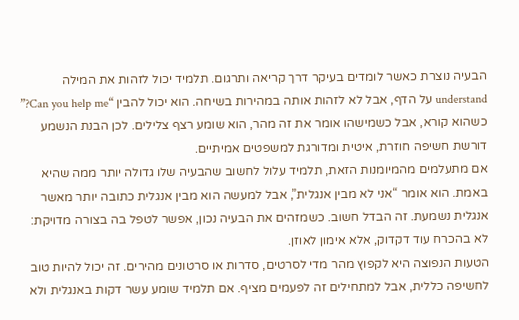הבעיה נוצרת כאשר לומדים בעיקר דרך קריאה ותרגום. תלמיד יכול לזהות את המילה understand על הדף, אבל לא לזהות אותה במהירות בשיחה. הוא יכול להבין “Can you help me?” כשהוא קורא, אבל כשמישהו אומר את זה מהר, הוא שומע רצף צלילים. לכן הבנת הנשמע דורשת חשיפה חוזרת, איטית ומדורגת למשפטים אמיתיים.
אם מתעלמים מהמיומנות הזאת, תלמיד עלול לחשוב שהבעיה שלו גדולה יותר ממה שהיא באמת. הוא אומר “אני לא מבין אנגלית”, אבל למעשה הוא מבין אנגלית כתובה יותר מאשר אנגלית נשמעת. זה הבדל חשוב. כשמזהים את הבעיה נכון, אפשר לטפל בה בצורה מדויקת: לא בהכרח עוד דקדוק, אלא אימון לאוזן.
הטעות הנפוצה היא לקפוץ מהר מדי לסרטים, סדרות או סרטונים מהירים. זה יכול להיות טוב לחשיפה כללית, אבל למתחילים זה לפעמים מציף. אם תלמיד שומע עשר דקות באנגלית ולא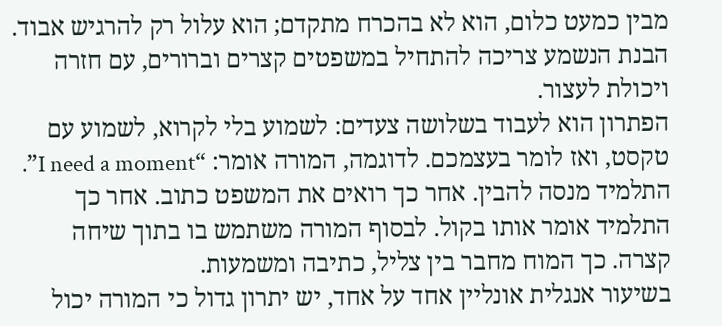מבין כמעט כלום, הוא לא בהכרח מתקדם; הוא עלול רק להרגיש אבוד. הבנת הנשמע צריכה להתחיל במשפטים קצרים וברורים, עם חזרה ויכולת לעצור.
הפתרון הוא לעבוד בשלושה צעדים: לשמוע בלי לקרוא, לשמוע עם טקסט, ואז לומר בעצמכם. לדוגמה, המורה אומר: “I need a moment”. התלמיד מנסה להבין. אחר כך רואים את המשפט כתוב. אחר כך התלמיד אומר אותו בקול. לבסוף המורה משתמש בו בתוך שיחה קצרה. כך המוח מחבר בין צליל, כתיבה ומשמעות.
בשיעור אנגלית אונליין אחד על אחד, יש יתרון גדול כי המורה יכול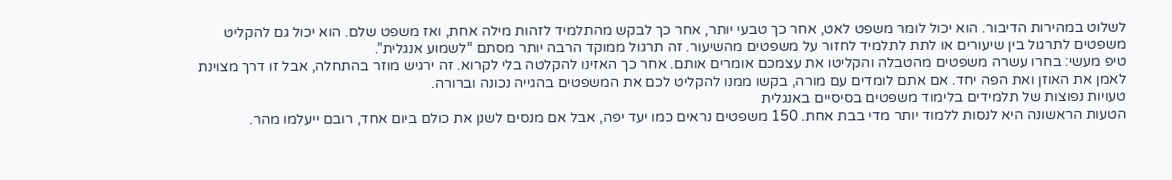לשלוט במהירות הדיבור. הוא יכול לומר משפט לאט, אחר כך טבעי יותר, אחר כך לבקש מהתלמיד לזהות מילה אחת, ואז משפט שלם. הוא יכול גם להקליט משפטים לתרגול בין שיעורים או לתת לתלמיד לחזור על משפטים מהשיעור. זה תרגול ממוקד הרבה יותר מסתם “לשמוע אנגלית”.
טיפ מעשי: בחרו עשרה משפטים מהטבלה והקליטו את עצמכם אומרים אותם. אחר כך האזינו להקלטה בלי לקרוא. זה ירגיש מוזר בהתחלה, אבל זו דרך מצוינת לאמן את האוזן ואת הפה יחד. אם אתם לומדים עם מורה, בקשו ממנו להקליט לכם את המשפטים בהגייה נכונה וברורה.
טעויות נפוצות של תלמידים בלימוד משפטים בסיסיים באנגלית
הטעות הראשונה היא לנסות ללמוד יותר מדי בבת אחת. 150 משפטים נראים כמו יעד יפה, אבל אם מנסים לשנן את כולם ביום אחד, רובם ייעלמו מהר.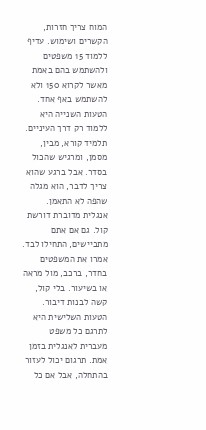המוח צריך חזרות, הקשרים ושימוש. עדיף ללמוד 15 משפטים ולהשתמש בהם באמת מאשר לקרוא 150 ולא להשתמש באף אחד.
הטעות השנייה היא ללמוד רק דרך העיניים. תלמיד קורא, מבין, מסמן, ומרגיש שהכול בסדר. אבל ברגע שהוא צריך לדבר, הוא מגלה שהפה לא התאמן. אנגלית מדוברת דורשת קול. גם אם אתם מתביישים, התחילו לבד. אמרו את המשפטים בחדר, ברכב, מול מראה או בשיעור. בלי קול, קשה לבנות דיבור.
הטעות השלישית היא לתרגם כל משפט מעברית לאנגלית בזמן אמת. תרגום יכול לעזור בהתחלה, אבל אם כל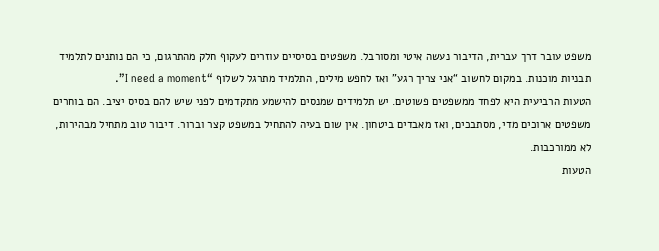משפט עובר דרך עברית, הדיבור נעשה איטי ומסורבל. משפטים בסיסיים עוזרים לעקוף חלק מהתרגום, כי הם נותנים לתלמיד תבניות מוכנות. במקום לחשוב “אני צריך רגע” ואז לחפש מילים, התלמיד מתרגל לשלוף “I need a moment”.
הטעות הרביעית היא לפחד ממשפטים פשוטים. יש תלמידים שמנסים להישמע מתקדמים לפני שיש להם בסיס יציב. הם בוחרים משפטים ארוכים מדי, מסתבכים, ואז מאבדים ביטחון. אין שום בעיה להתחיל במשפט קצר וברור. דיבור טוב מתחיל מבהירות, לא ממורכבות.
הטעות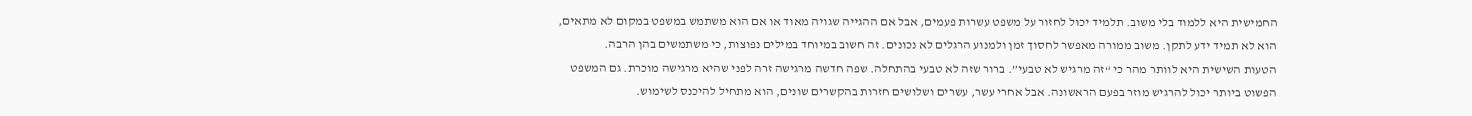החמישית היא ללמוד בלי משוב. תלמיד יכול לחזור על משפט עשרות פעמים, אבל אם ההגייה שגויה מאוד או אם הוא משתמש במשפט במקום לא מתאים, הוא לא תמיד ידע לתקן. משוב ממורה מאפשר לחסוך זמן ולמנוע הרגלים לא נכונים. זה חשוב במיוחד במילים נפוצות, כי משתמשים בהן הרבה.
הטעות השישית היא לוותר מהר כי “זה מרגיש לא טבעי”. ברור שזה לא טבעי בהתחלה. שפה חדשה מרגישה זרה לפני שהיא מרגישה מוכרת. גם המשפט הפשוט ביותר יכול להרגיש מוזר בפעם הראשונה. אבל אחרי עשר, עשרים ושלושים חזרות בהקשרים שונים, הוא מתחיל להיכנס לשימוש.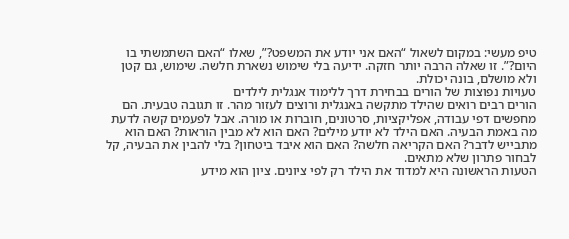טיפ מעשי: במקום לשאול “האם אני יודע את המשפט?”, שאלו “האם השתמשתי בו היום?”. זו שאלה הרבה יותר חזקה. ידיעה בלי שימוש נשארת חלשה. שימוש, גם קטן ולא מושלם, בונה יכולת.
טעויות נפוצות של הורים בבחירת דרך ללימוד אנגלית לילדים
הורים רבים רואים שהילד מתקשה באנגלית ורוצים לעזור מהר. זו תגובה טבעית. הם מחפשים דפי עבודה, אפליקציות, סרטונים, חוברות או מורה. אבל לפעמים קשה לדעת מה באמת הבעיה. האם הילד לא יודע מילים? האם הוא לא מבין הוראות? האם הוא מתבייש לדבר? האם הקריאה חלשה? האם הוא איבד ביטחון? בלי להבין את הבעיה, קל לבחור פתרון שלא מתאים.
הטעות הראשונה היא למדוד את הילד רק לפי ציונים. ציון הוא מידע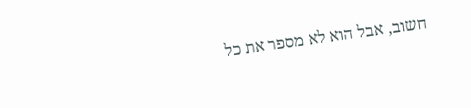חשוב, אבל הוא לא מספר את כל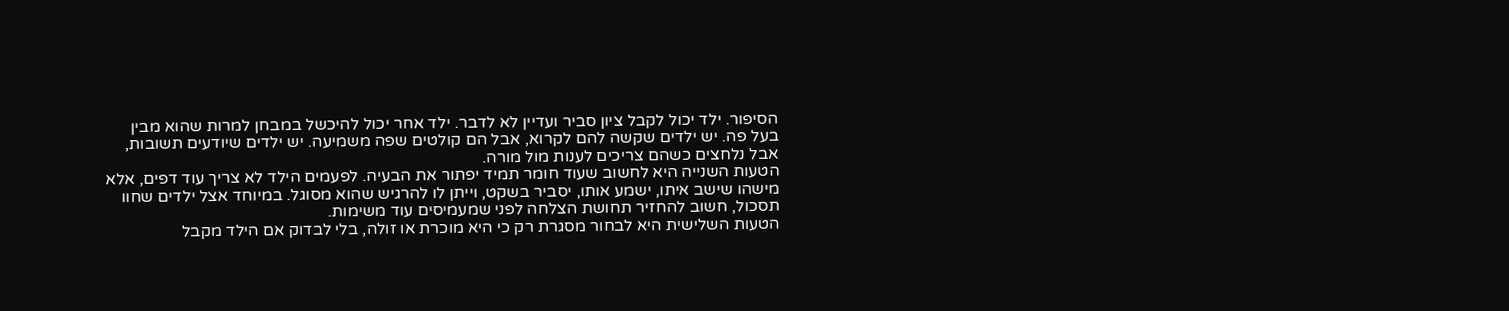הסיפור. ילד יכול לקבל ציון סביר ועדיין לא לדבר. ילד אחר יכול להיכשל במבחן למרות שהוא מבין בעל פה. יש ילדים שקשה להם לקרוא, אבל הם קולטים שפה משמיעה. יש ילדים שיודעים תשובות, אבל נלחצים כשהם צריכים לענות מול מורה.
הטעות השנייה היא לחשוב שעוד חומר תמיד יפתור את הבעיה. לפעמים הילד לא צריך עוד דפים, אלא מישהו שישב איתו, ישמע אותו, יסביר בשקט, וייתן לו להרגיש שהוא מסוגל. במיוחד אצל ילדים שחוו תסכול, חשוב להחזיר תחושת הצלחה לפני שמעמיסים עוד משימות.
הטעות השלישית היא לבחור מסגרת רק כי היא מוכרת או זולה, בלי לבדוק אם הילד מקבל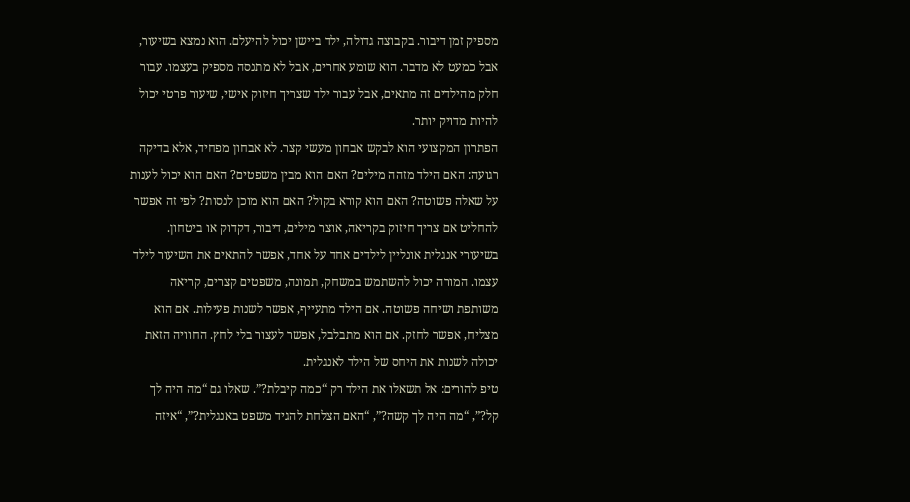מספיק זמן דיבור. בקבוצה גדולה, ילד ביישן יכול להיעלם. הוא נמצא בשיעור, אבל כמעט לא מדבר. הוא שומע אחרים, אבל לא מתנסה מספיק בעצמו. עבור חלק מהילדים זה מתאים, אבל עבור ילד שצריך חיזוק אישי, שיעור פרטי יכול להיות מדויק יותר.
הפתרון המקצועי הוא לבקש אבחון מעשי קצר. לא אבחון מפחיד, אלא בדיקה רגועה: האם הילד מזהה מילים? האם הוא מבין משפטים? האם הוא יכול לענות על שאלה פשוטה? האם הוא קורא בקול? האם הוא מוכן לנסות? לפי זה אפשר להחליט אם צריך חיזוק בקריאה, אוצר מילים, דיבור, דקדוק או ביטחון.
בשיעורי אנגלית אונליין לילדים אחד על אחד, אפשר להתאים את השיעור לילד עצמו. המורה יכול להשתמש במשחק, תמונה, משפטים קצרים, קריאה משותפת ושיחה פשוטה. אם הילד מתעייף, אפשר לשנות פעילות. אם הוא מצליח, אפשר לחזק. אם הוא מתבלבל, אפשר לעצור בלי לחץ. החוויה הזאת יכולה לשנות את היחס של הילד לאנגלית.
טיפ להורים: אל תשאלו את הילד רק “כמה קיבלת?”. שאלו גם “מה היה לך קל?”, “מה היה לך קשה?”, “האם הצלחת להגיד משפט באנגלית?”, “איזה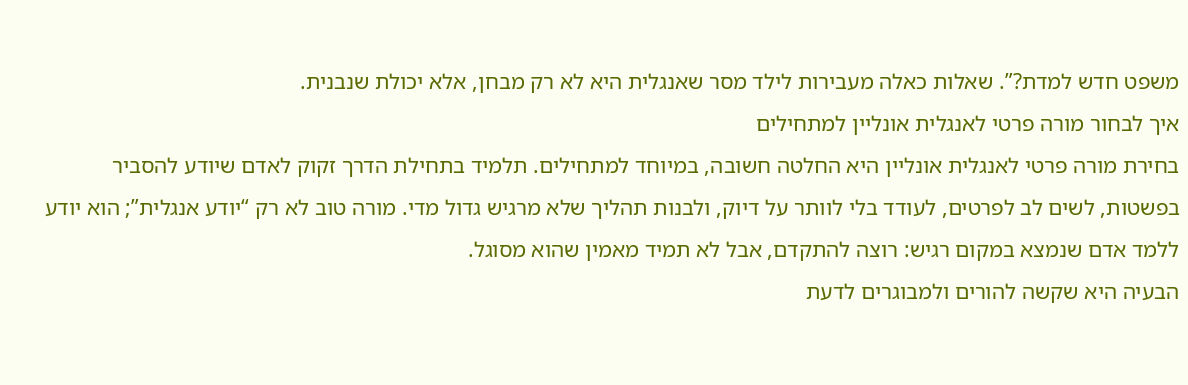משפט חדש למדת?”. שאלות כאלה מעבירות לילד מסר שאנגלית היא לא רק מבחן, אלא יכולת שנבנית.
איך לבחור מורה פרטי לאנגלית אונליין למתחילים
בחירת מורה פרטי לאנגלית אונליין היא החלטה חשובה, במיוחד למתחילים. תלמיד בתחילת הדרך זקוק לאדם שיודע להסביר בפשטות, לשים לב לפרטים, לעודד בלי לוותר על דיוק, ולבנות תהליך שלא מרגיש גדול מדי. מורה טוב לא רק “יודע אנגלית”; הוא יודע ללמד אדם שנמצא במקום רגיש: רוצה להתקדם, אבל לא תמיד מאמין שהוא מסוגל.
הבעיה היא שקשה להורים ולמבוגרים לדעת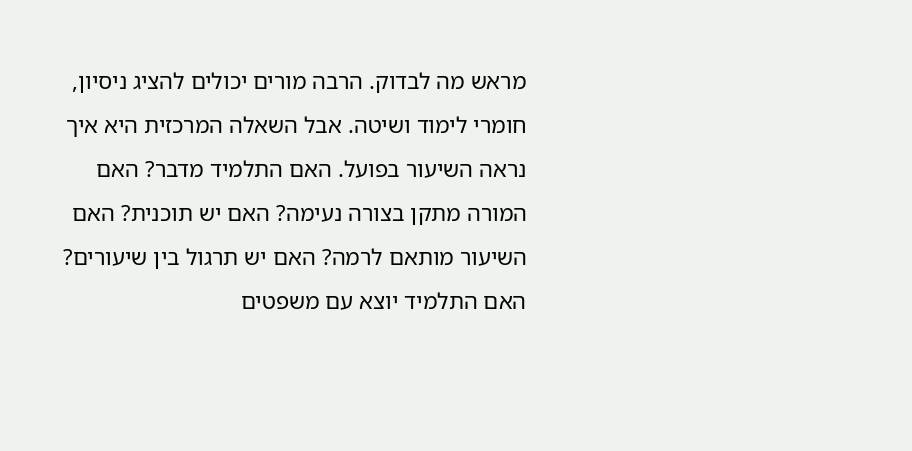מראש מה לבדוק. הרבה מורים יכולים להציג ניסיון, חומרי לימוד ושיטה. אבל השאלה המרכזית היא איך נראה השיעור בפועל. האם התלמיד מדבר? האם המורה מתקן בצורה נעימה? האם יש תוכנית? האם השיעור מותאם לרמה? האם יש תרגול בין שיעורים? האם התלמיד יוצא עם משפטים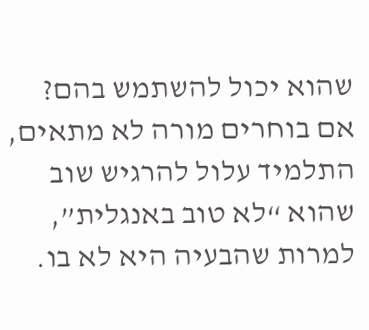שהוא יכול להשתמש בהם?
אם בוחרים מורה לא מתאים, התלמיד עלול להרגיש שוב שהוא “לא טוב באנגלית”, למרות שהבעיה היא לא בו.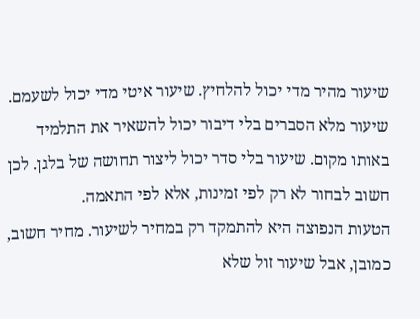שיעור מהיר מדי יכול להלחיץ. שיעור איטי מדי יכול לשעמם. שיעור מלא הסברים בלי דיבור יכול להשאיר את התלמיד באותו מקום. שיעור בלי סדר יכול ליצור תחושה של בלגן. לכן חשוב לבחור לא רק לפי זמינות, אלא לפי התאמה.
הטעות הנפוצה היא להתמקד רק במחיר לשיעור. מחיר חשוב, כמובן, אבל שיעור זול שלא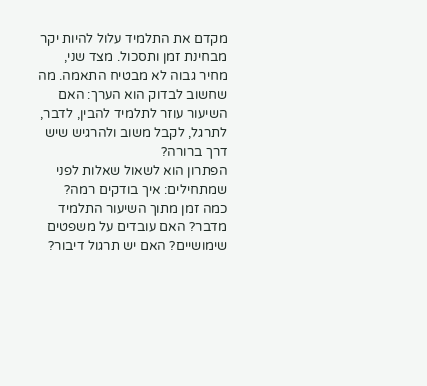מקדם את התלמיד עלול להיות יקר מבחינת זמן ותסכול. מצד שני, מחיר גבוה לא מבטיח התאמה. מה שחשוב לבדוק הוא הערך: האם השיעור עוזר לתלמיד להבין, לדבר, לתרגל, לקבל משוב ולהרגיש שיש דרך ברורה?
הפתרון הוא לשאול שאלות לפני שמתחילים: איך בודקים רמה? כמה זמן מתוך השיעור התלמיד מדבר? האם עובדים על משפטים שימושיים? האם יש תרגול דיבור?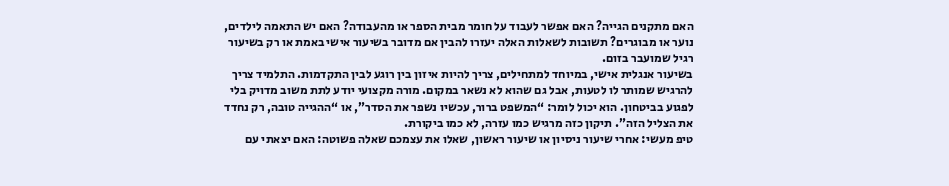האם מתקנים הגייה? האם אפשר לעבוד על חומר מבית הספר או מהעבודה? האם יש התאמה לילדים, נוער או מבוגרים? תשובות לשאלות האלה יעזרו להבין אם מדובר בשיעור אישי באמת או רק בשיעור רגיל שמועבר בזום.
בשיעור אנגלית אישי, במיוחד למתחילים, צריך להיות איזון בין רוגע לבין התקדמות. התלמיד צריך להרגיש שמותר לו לטעות, אבל גם שהוא לא נשאר במקום. מורה מקצועי יודע לתת משוב מדויק בלי לפגוע בביטחון. הוא יכול לומר: “המשפט ברור, עכשיו נשפר את הסדר”, או “ההגייה טובה, רק נחדד את הצליל הזה”. תיקון כזה מרגיש כמו עזרה, לא כמו ביקורת.
טיפ מעשי: אחרי שיעור ניסיון או שיעור ראשון, שאלו את עצמכם שאלה פשוטה: האם יצאתי עם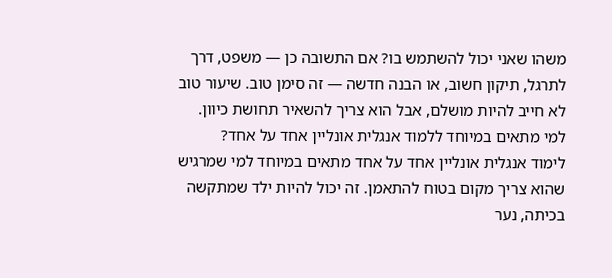משהו שאני יכול להשתמש בו? אם התשובה כן — משפט, דרך לתרגל, תיקון חשוב, או הבנה חדשה — זה סימן טוב. שיעור טוב לא חייב להיות מושלם, אבל הוא צריך להשאיר תחושת כיוון.
למי מתאים במיוחד ללמוד אנגלית אונליין אחד על אחד?
לימוד אנגלית אונליין אחד על אחד מתאים במיוחד למי שמרגיש שהוא צריך מקום בטוח להתאמן. זה יכול להיות ילד שמתקשה בכיתה, נער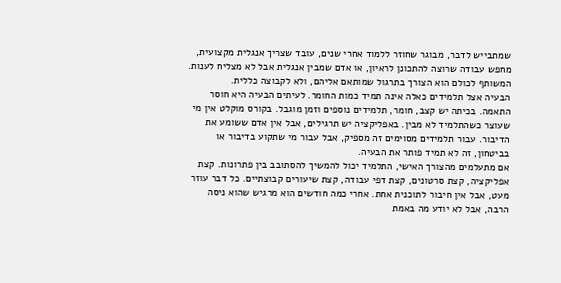שמתבייש לדבר, מבוגר שחוזר ללמוד אחרי שנים, עובד שצריך אנגלית מקצועית, מחפש עבודה שרוצה להתכונן לראיון, או אדם שמבין אנגלית אבל לא מצליח לענות. המשותף לכולם הוא הצורך בתרגול שמותאם אליהם, ולא לקבוצה כללית.
הבעיה אצל תלמידים כאלה אינה תמיד כמות החומר. לעיתים הבעיה היא חוסר התאמה. בכיתה יש קצב, חומר, תלמידים נוספים וזמן מוגבל. בקורס מוקלט אין מי שעוצר כשהתלמיד לא מבין. באפליקציה יש תרגילים, אבל אין אדם ששומע את הדיבור. עבור תלמידים מסוימים זה מספיק, אבל עבור מי שתקוע בדיבור או בביטחון, זה לא תמיד פותר את הבעיה.
אם מתעלמים מהצורך האישי, התלמיד יכול להמשיך להסתובב בין פתרונות. קצת אפליקציה, קצת סרטונים, קצת דפי עבודה, קצת שיעורים קבוצתיים. כל דבר עוזר מעט, אבל אין חיבור לתוכנית אחת. אחרי כמה חודשים הוא מרגיש שהוא ניסה הרבה, אבל לא יודע מה באמת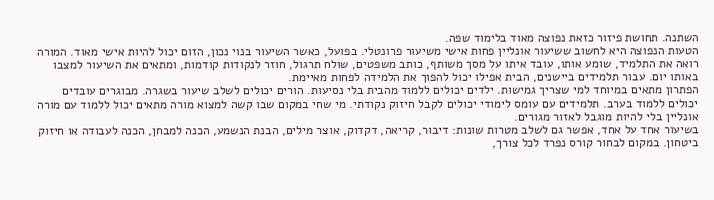השתנה. תחושת פיזור כזאת נפוצה מאוד בלימוד שפה.
הטעות הנפוצה היא לחשוב ששיעור אונליין פחות אישי משיעור פרונטלי. בפועל, כאשר השיעור בנוי נכון, הזום יכול להיות אישי מאוד. המורה רואה את התלמיד, שומע אותו, עובד איתו על מסך משותף, כותב משפטים, שולח תרגול, חוזר לנקודות קודמות, ומתאים את השיעור למצבו באותו יום. עבור תלמידים ביישנים, הבית אפילו יכול להפוך את הלמידה לפחות מאיימת.
הפתרון מתאים במיוחד למי שצריך גמישות. ילדים יכולים ללמוד מהבית בלי נסיעות. הורים יכולים לשלב שיעור בשגרה. מבוגרים עובדים יכולים ללמוד בערב. תלמידים עם עומס לימודי יכולים לקבל חיזוק נקודתי. מי שחי במקום שבו קשה למצוא מורה מתאים יכול ללמוד עם מורה אונליין בלי להיות מוגבל לאזור מגורים.
בשיעור אחד על אחד, אפשר גם לשלב מטרות שונות: דיבור, קריאה, דקדוק, אוצר מילים, הבנת הנשמע, הכנה למבחן, הכנה לעבודה או חיזוק ביטחון. במקום לבחור קורס נפרד לכל צורך,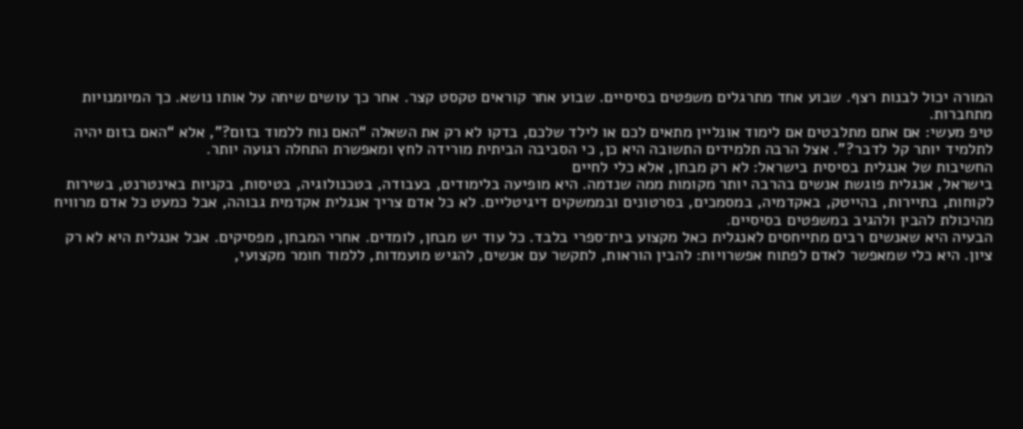המורה יכול לבנות רצף. שבוע אחד מתרגלים משפטים בסיסיים. שבוע אחר קוראים טקסט קצר. אחר כך עושים שיחה על אותו נושא. כך המיומנויות מתחברות.
טיפ מעשי: אם אתם מתלבטים אם לימוד אונליין מתאים לכם או לילד שלכם, בדקו לא רק את השאלה “האם נוח ללמוד בזום?”, אלא “האם בזום יהיה לתלמיד יותר קל לדבר?”. אצל הרבה תלמידים התשובה היא כן, כי הסביבה הביתית מורידה לחץ ומאפשרת התחלה רגועה יותר.
החשיבות של אנגלית בסיסית בישראל: לא רק מבחן, אלא כלי לחיים
בישראל, אנגלית פוגשת אנשים בהרבה יותר מקומות ממה שנדמה. היא מופיעה בלימודים, בעבודה, בטכנולוגיה, בטיסות, בקניות באינטרנט, בשירות לקוחות, בתיירות, בהייטק, באקדמיה, במסמכים, בסרטונים ובממשקים דיגיטליים. לא כל אדם צריך אנגלית אקדמית גבוהה, אבל כמעט כל אדם מרוויח מהיכולת להבין ולהגיב במשפטים בסיסיים.
הבעיה היא שאנשים רבים מתייחסים לאנגלית כאל מקצוע בית־ספרי בלבד. כל עוד יש מבחן, לומדים. אחרי המבחן, מפסיקים. אבל אנגלית היא לא רק ציון. היא כלי שמאפשר לאדם לפתוח אפשרויות: להבין הוראות, לתקשר עם אנשים, להגיש מועמדות, ללמוד חומר מקצועי,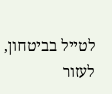לטייל בביטחון, לעזור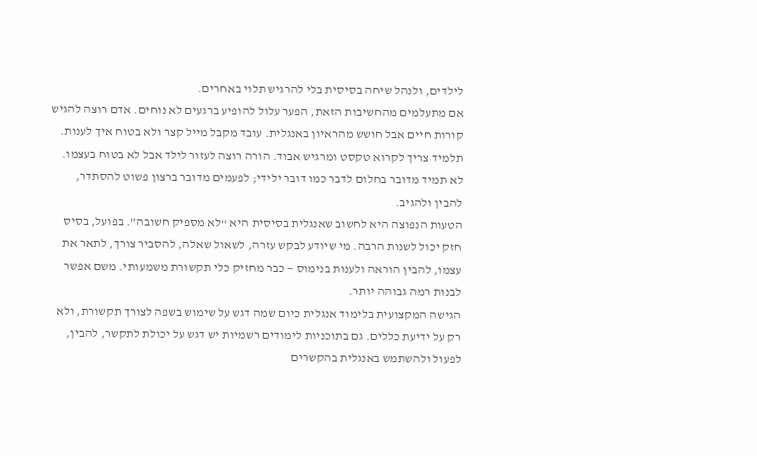לילדים, ולנהל שיחה בסיסית בלי להרגיש תלוי באחרים.
אם מתעלמים מהחשיבות הזאת, הפער עלול להופיע ברגעים לא נוחים. אדם רוצה להגיש קורות חיים אבל חושש מהראיון באנגלית. עובד מקבל מייל קצר ולא בטוח איך לענות. תלמיד צריך לקרוא טקסט ומרגיש אבוד. הורה רוצה לעזור לילד אבל לא בטוח בעצמו. לא תמיד מדובר בחלום לדבר כמו דובר ילידי; לפעמים מדובר ברצון פשוט להסתדר, להבין ולהגיב.
הטעות הנפוצה היא לחשוב שאנגלית בסיסית היא “לא מספיק חשובה”. בפועל, בסיס חזק יכול לשנות הרבה. מי שיודע לבקש עזרה, לשאול שאלה, להסביר צורך, לתאר את עצמו, להבין הוראה ולענות בנימוס — כבר מחזיק כלי תקשורת משמעותי. משם אפשר לבנות רמה גבוהה יותר.
הגישה המקצועית בלימוד אנגלית כיום שמה דגש על שימוש בשפה לצורך תקשורת, ולא רק על ידיעת כללים. גם בתוכניות לימודים רשמיות יש דגש על יכולת לתקשר, להבין, לפעול ולהשתמש באנגלית בהקשרים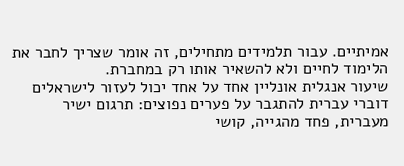אמיתיים. עבור תלמידים מתחילים, זה אומר שצריך לחבר את הלימוד לחיים ולא להשאיר אותו רק במחברת.
שיעור אנגלית אונליין אחד על אחד יכול לעזור לישראלים דוברי עברית להתגבר על פערים נפוצים: תרגום ישיר מעברית, פחד מהגייה, קושי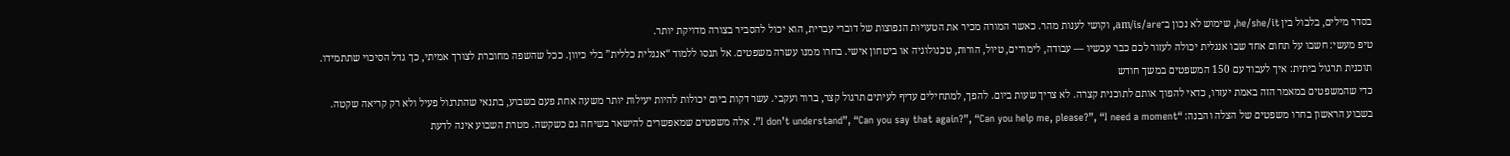בסדר מילים, בלבול בין he/she/it, שימוש לא נכון ב־am/is/are, וקושי לענות מהר. כאשר המורה מכיר את הטעויות הנפוצות של דוברי עברית, הוא יכול להסביר בצורה מדויקת יותר.
טיפ מעשי: חשבו על תחום אחד שבו אנגלית יכולה לעזור לכם כבר עכשיו — עבודה, לימודים, טיול, הורות, טכנולוגיה או ביטחון אישי. בחרו ממנו עשרה משפטים. אל תנסו ללמוד “אנגלית כללית” בלי כיוון. ככל שהשפה מחוברת לצורך אמיתי, כך גדל הסיכוי שתתמידו.
תוכנית תרגול ביתית: איך לעבוד עם 150 המשפטים במשך חודש
כדי שהמשפטים במאמר הזה באמת יעזרו, כדאי להפוך אותם לתוכנית קצרה. לא צריך שעות ביום. להפך, למתחילים עדיף לעיתים תרגול קצר, ברור ועקבי. עשר דקות ביום יכולות להיות יעילות יותר משעה אחת פעם בשבוע, בתנאי שהתרגול פעיל ולא רק קריאה שקטה.
בשבוע הראשון בחרו משפטים של הצלה והבנה: “I don’t understand”, “Can you say that again?”, “Can you help me, please?”, “I need a moment”. אלה משפטים שמאפשרים להישאר בשיחה גם כשקשה. מטרת השבוע אינה לדעת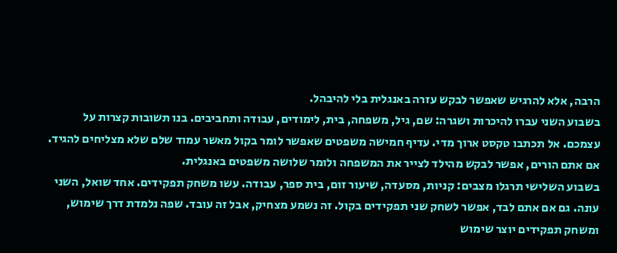הרבה, אלא להרגיש שאפשר לבקש עזרה באנגלית בלי להיבהל.
בשבוע השני עברו להיכרות ושגרה: שם, גיל, משפחה, בית, לימודים, עבודה ותחביבים. בנו תשובות קצרות על עצמכם. אל תכתבו טקסט ארוך מדי. עדיף חמישה משפטים שאפשר לומר בקול מאשר עמוד שלם שלא מצליחים להגיד. אם אתם הורים, אפשר לבקש מהילד לצייר את המשפחה ולומר שלושה משפטים באנגלית.
בשבוע השלישי תרגלו מצבים: קניות, מסעדה, שיעור זום, בית ספר, עבודה. עשו משחק תפקידים. אחד שואל, השני עונה. גם אם אתם לבד, אפשר לשחק שני תפקידים בקול. זה נשמע מצחיק, אבל זה עובד. שפה נלמדת דרך שימוש, ומשחק תפקידים יוצר שימוש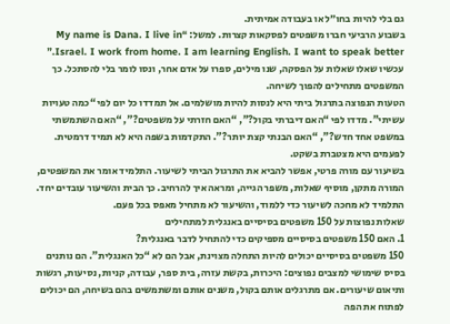גם בלי להיות בחו״ל או בעבודה אמיתית.
בשבוע הרביעי חברו משפטים לפסקאות קצרות. למשל: “My name is Dana. I live in Israel. I work from home. I am learning English. I want to speak better.” עכשיו שאלו שאלות על הפסקה, שנו מילים, ספרו על אדם אחר, ונסו לומר בלי להסתכל. כך המשפטים מתחילים להפוך לשיחה.
הטעות הנפוצה בתרגול ביתי היא לנסות להיות מושלמים. אל תמדדו כל יום לפי “כמה טעויות עשיתי”. מדדו לפי “האם דיברתי בקול?”, “האם חזרתי על משפטים?”, “האם השתמשתי במשפט אחד חדש?”, “האם הבנתי קצת יותר?”. התקדמות בשפה היא לא תמיד דרמטית. לפעמים היא מצטברת בשקט.
בשיעור עם מורה פרטי, אפשר להביא את התרגול הביתי לשיעור. התלמיד אומר את המשפטים, המורה מתקן, מוסיף שאלות, משפר הגייה, ומראה איך להרחיב. כך הבית והשיעור עובדים יחד. התלמיד לא מחכה לשיעור כדי ללמוד, והשיעור לא מתחיל מאפס בכל פעם.
שאלות נפוצות על 150 משפטים בסיסיים באנגלית למתחילים
1. האם 150 משפטים בסיסיים מספיקים כדי להתחיל לדבר באנגלית?
150 משפטים בסיסיים יכולים להיות התחלה מצוינת, אבל הם לא “כל האנגלית”. הם נותנים בסיס שימושי למצבים נפוצים: היכרות, בקשת עזרה, בית ספר, עבודה, קניות, נסיעות, רגשות ותיאום שיעורים. אם מתרגלים אותם בקול, משנים אותם ומשתמשים בהם בשיחה, הם יכולים לפתוח את הפה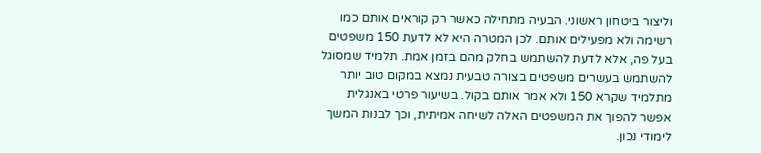וליצור ביטחון ראשוני. הבעיה מתחילה כאשר רק קוראים אותם כמו רשימה ולא מפעילים אותם. לכן המטרה היא לא לדעת 150 משפטים בעל פה, אלא לדעת להשתמש בחלק מהם בזמן אמת. תלמיד שמסוגל להשתמש בעשרים משפטים בצורה טבעית נמצא במקום טוב יותר מתלמיד שקרא 150 ולא אמר אותם בקול. בשיעור פרטי באנגלית אפשר להפוך את המשפטים האלה לשיחה אמיתית, וכך לבנות המשך לימודי נכון.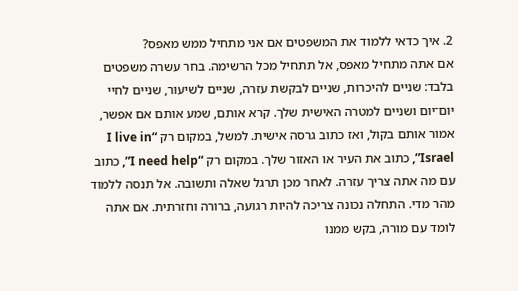2. איך כדאי ללמוד את המשפטים אם אני מתחיל ממש מאפס?
אם אתה מתחיל מאפס, אל תתחיל מכל הרשימה. בחר עשרה משפטים בלבד: שניים להיכרות, שניים לבקשת עזרה, שניים לשיעור, שניים לחיי יום־יום ושניים למטרה האישית שלך. קרא אותם, שמע אותם אם אפשר, אמור אותם בקול, ואז כתוב גרסה אישית. למשל, במקום רק “I live in Israel”, כתוב את העיר או האזור שלך. במקום רק “I need help”, כתוב עם מה אתה צריך עזרה. לאחר מכן תרגל שאלה ותשובה. אל תנסה ללמוד מהר מדי. התחלה נכונה צריכה להיות רגועה, ברורה וחזרתית. אם אתה לומד עם מורה, בקש ממנו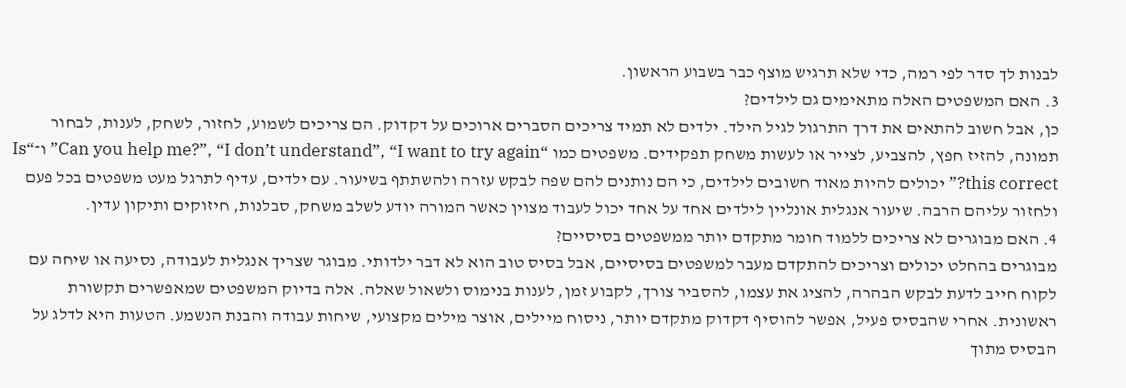לבנות לך סדר לפי רמה, כדי שלא תרגיש מוצף כבר בשבוע הראשון.
3. האם המשפטים האלה מתאימים גם לילדים?
כן, אבל חשוב להתאים את דרך התרגול לגיל הילד. ילדים לא תמיד צריכים הסברים ארוכים על דקדוק. הם צריכים לשמוע, לחזור, לשחק, לענות, לבחור תמונה, להזיז חפץ, להצביע, לצייר או לעשות משחק תפקידים. משפטים כמו “Can you help me?”, “I don’t understand”, “I want to try again” ו־“Is this correct?” יכולים להיות מאוד חשובים לילדים, כי הם נותנים להם שפה לבקש עזרה ולהשתתף בשיעור. עם ילדים, עדיף לתרגל מעט משפטים בכל פעם ולחזור עליהם הרבה. שיעור אנגלית אונליין לילדים אחד על אחד יכול לעבוד מצוין כאשר המורה יודע לשלב משחק, סבלנות, חיזוקים ותיקון עדין.
4. האם מבוגרים לא צריכים ללמוד חומר מתקדם יותר ממשפטים בסיסיים?
מבוגרים בהחלט יכולים וצריכים להתקדם מעבר למשפטים בסיסיים, אבל בסיס טוב הוא לא דבר ילדותי. מבוגר שצריך אנגלית לעבודה, נסיעה או שיחה עם לקוח חייב לדעת לבקש הבהרה, להציג את עצמו, להסביר צורך, לקבוע זמן, לענות בנימוס ולשאול שאלה. אלה בדיוק המשפטים שמאפשרים תקשורת ראשונית. אחרי שהבסיס פעיל, אפשר להוסיף דקדוק מתקדם יותר, ניסוח מיילים, אוצר מילים מקצועי, שיחות עבודה והבנת הנשמע. הטעות היא לדלג על הבסיס מתוך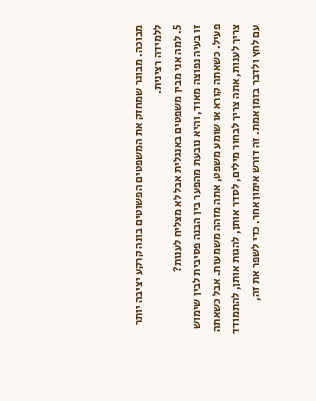מבוכה. מבוגר שמחזק את המשפטים הפשוטים בונה קרקע יציבה יותר ללמידה רצינית.
5. למה אני מבין משפטים באנגלית אבל לא מצליח לענות?
זו בעיה נפוצה מאוד, והיא נובעת מהפער בין הבנה פסיבית לבין שימוש פעיל. כשאתה קורא או שומע משפט, אתה מזהה משמעות. אבל כשאתה צריך לענות, אתה צריך לבחור מילים, לסדר אותן, להגות אותן, להתמודד עם לחץ ולדבר בזמן אמת. זה דורש אימון אחר. כדי לשפר את זה,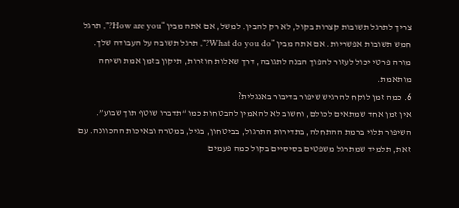צריך לתרגל תשובות קצרות בקול, לא רק להבין. למשל, אם אתה מבין “How are you?”, תרגל חמש תשובות אפשריות. אם אתה מבין “What do you do?”, תרגל תשובה על העבודה שלך. מורה פרטי יכול לעזור להפוך הבנה לתגובה, דרך שאלות חוזרות, תיקון בזמן אמת ושיחה מותאמת.
6. כמה זמן לוקח להרגיש שיפור בדיבור באנגלית?
אין זמן אחד שמתאים לכולם, וחשוב לא להאמין להבטחות כמו “תדברו שוטף תוך שבוע”. השיפור תלוי ברמת ההתחלה, בתדירות התרגול, בביטחון, בגיל, במטרה ובאיכות ההכוונה. עם זאת, תלמיד שמתרגל משפטים בסיסיים בקול כמה פעמים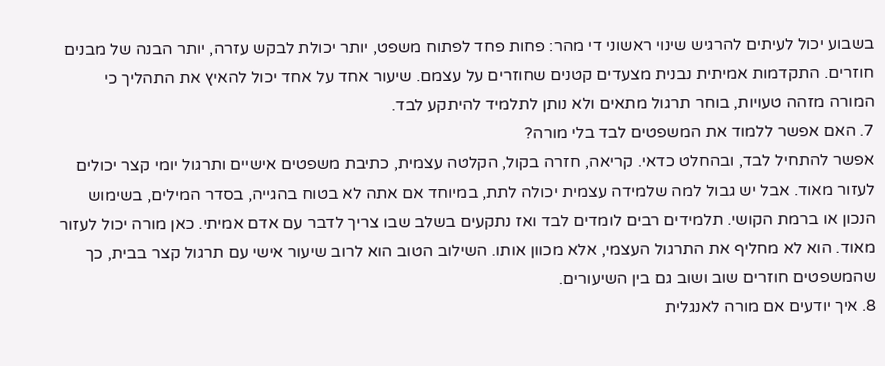בשבוע יכול לעיתים להרגיש שינוי ראשוני די מהר: פחות פחד לפתוח משפט, יותר יכולת לבקש עזרה, יותר הבנה של מבנים חוזרים. התקדמות אמיתית נבנית מצעדים קטנים שחוזרים על עצמם. שיעור אחד על אחד יכול להאיץ את התהליך כי המורה מזהה טעויות, בוחר תרגול מתאים ולא נותן לתלמיד להיתקע לבד.
7. האם אפשר ללמוד את המשפטים לבד בלי מורה?
אפשר להתחיל לבד, ובהחלט כדאי. קריאה, חזרה בקול, הקלטה עצמית, כתיבת משפטים אישיים ותרגול יומי קצר יכולים לעזור מאוד. אבל יש גבול למה שלמידה עצמית יכולה לתת, במיוחד אם אתה לא בטוח בהגייה, בסדר המילים, בשימוש הנכון או ברמת הקושי. תלמידים רבים לומדים לבד ואז נתקעים בשלב שבו צריך לדבר עם אדם אמיתי. כאן מורה יכול לעזור מאוד. הוא לא מחליף את התרגול העצמי, אלא מכוון אותו. השילוב הטוב הוא לרוב שיעור אישי עם תרגול קצר בבית, כך שהמשפטים חוזרים שוב ושוב גם בין השיעורים.
8. איך יודעים אם מורה לאנגלית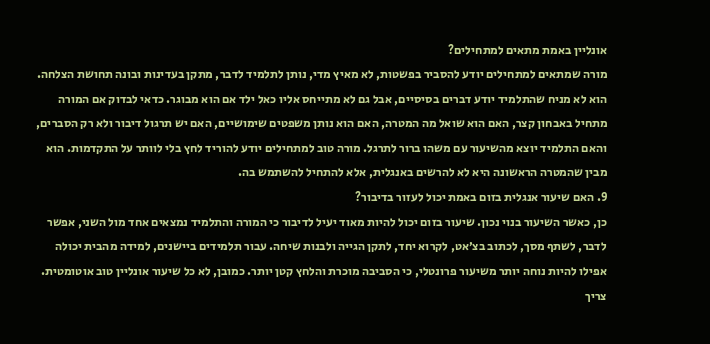אונליין באמת מתאים למתחילים?
מורה שמתאים למתחילים יודע להסביר בפשטות, לא מאיץ מדי, נותן לתלמיד לדבר, מתקן בעדינות ובונה תחושת הצלחה. הוא לא מניח שהתלמיד יודע דברים בסיסיים, אבל גם לא מתייחס אליו כאל ילד אם הוא מבוגר. כדאי לבדוק אם המורה מתחיל באבחון קצר, האם הוא שואל מה המטרה, האם הוא נותן משפטים שימושיים, האם יש תרגול דיבור ולא רק הסברים, והאם התלמיד יוצא מהשיעור עם משהו ברור לתרגל. מורה טוב למתחילים יודע להוריד לחץ בלי לוותר על התקדמות. הוא מבין שהמטרה הראשונה היא לא להרשים באנגלית, אלא להתחיל להשתמש בה.
9. האם שיעור אנגלית בזום באמת יכול לעזור בדיבור?
כן, כאשר השיעור בנוי נכון. שיעור בזום יכול להיות מאוד יעיל לדיבור כי המורה והתלמיד נמצאים אחד מול השני, אפשר לדבר, לשתף מסך, לכתוב בצ׳אט, לקרוא יחד, לתקן הגייה ולבנות שיחה. עבור תלמידים ביישנים, למידה מהבית יכולה אפילו להיות נוחה יותר משיעור פרונטלי, כי הסביבה מוכרת והלחץ קטן יותר. כמובן, לא כל שיעור אונליין טוב אוטומטית. צריך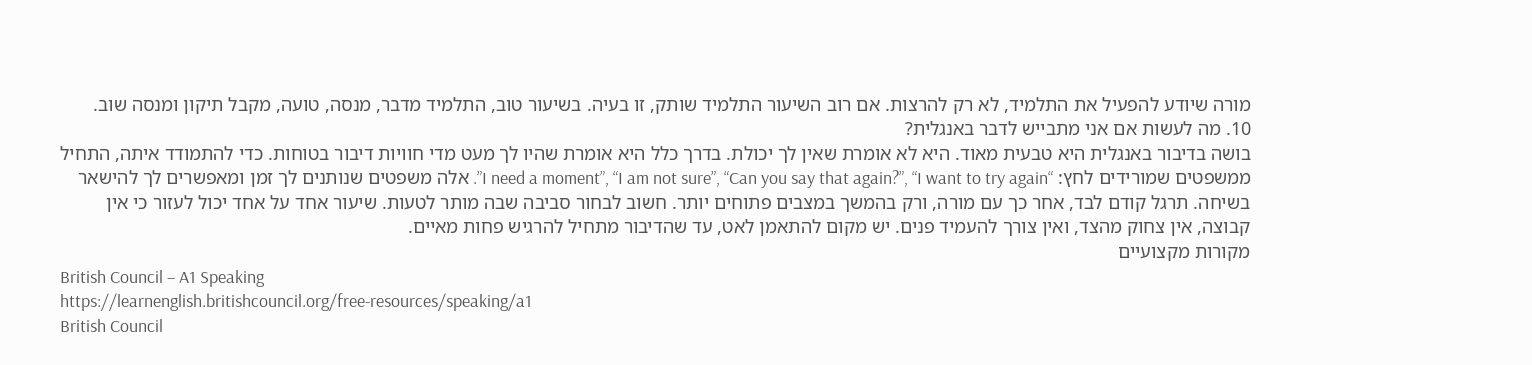מורה שיודע להפעיל את התלמיד, לא רק להרצות. אם רוב השיעור התלמיד שותק, זו בעיה. בשיעור טוב, התלמיד מדבר, מנסה, טועה, מקבל תיקון ומנסה שוב.
10. מה לעשות אם אני מתבייש לדבר באנגלית?
בושה בדיבור באנגלית היא טבעית מאוד. היא לא אומרת שאין לך יכולת. בדרך כלל היא אומרת שהיו לך מעט מדי חוויות דיבור בטוחות. כדי להתמודד איתה, התחיל ממשפטים שמורידים לחץ: “I need a moment”, “I am not sure”, “Can you say that again?”, “I want to try again”. אלה משפטים שנותנים לך זמן ומאפשרים לך להישאר בשיחה. תרגל קודם לבד, אחר כך עם מורה, ורק בהמשך במצבים פתוחים יותר. חשוב לבחור סביבה שבה מותר לטעות. שיעור אחד על אחד יכול לעזור כי אין קבוצה, אין צחוק מהצד, ואין צורך להעמיד פנים. יש מקום להתאמן לאט, עד שהדיבור מתחיל להרגיש פחות מאיים.
מקורות מקצועיים
British Council – A1 Speaking
https://learnenglish.britishcouncil.org/free-resources/speaking/a1
British Council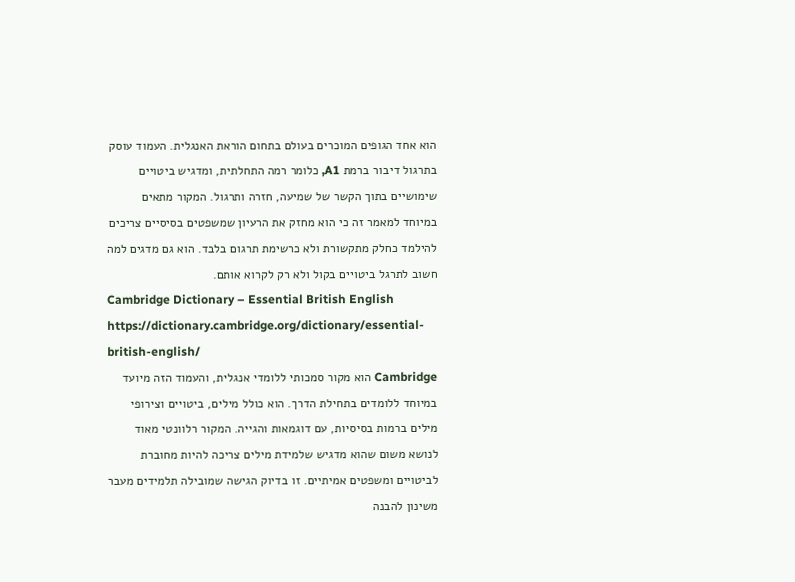הוא אחד הגופים המוכרים בעולם בתחום הוראת האנגלית. העמוד עוסק בתרגול דיבור ברמת A1, כלומר רמה התחלתית, ומדגיש ביטויים שימושיים בתוך הקשר של שמיעה, חזרה ותרגול. המקור מתאים במיוחד למאמר זה כי הוא מחזק את הרעיון שמשפטים בסיסיים צריכים להילמד כחלק מתקשורת ולא כרשימת תרגום בלבד. הוא גם מדגים למה חשוב לתרגל ביטויים בקול ולא רק לקרוא אותם.
Cambridge Dictionary – Essential British English
https://dictionary.cambridge.org/dictionary/essential-british-english/
Cambridge הוא מקור סמכותי ללומדי אנגלית, והעמוד הזה מיועד במיוחד ללומדים בתחילת הדרך. הוא כולל מילים, ביטויים וצירופי מילים ברמות בסיסיות, עם דוגמאות והגייה. המקור רלוונטי מאוד לנושא משום שהוא מדגיש שלמידת מילים צריכה להיות מחוברת לביטויים ומשפטים אמיתיים. זו בדיוק הגישה שמובילה תלמידים מעבר משינון להבנה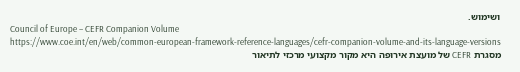ושימוש.
Council of Europe – CEFR Companion Volume
https://www.coe.int/en/web/common-european-framework-reference-languages/cefr-companion-volume-and-its-language-versions
מסגרת CEFR של מועצת אירופה היא מקור מקצועי מרכזי לתיאור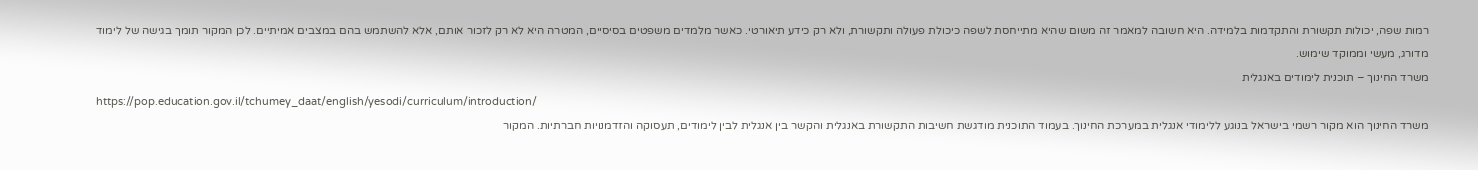רמות שפה, יכולות תקשורת והתקדמות בלמידה. היא חשובה למאמר זה משום שהיא מתייחסת לשפה כיכולת פעולה ותקשורת, ולא רק כידע תיאורטי. כאשר מלמדים משפטים בסיסיים, המטרה היא לא רק לזכור אותם, אלא להשתמש בהם במצבים אמיתיים. לכן המקור תומך בגישה של לימוד מדורג, מעשי וממוקד שימוש.
משרד החינוך – תוכנית לימודים באנגלית
https://pop.education.gov.il/tchumey_daat/english/yesodi/curriculum/introduction/
משרד החינוך הוא מקור רשמי בישראל בנוגע ללימודי אנגלית במערכת החינוך. בעמוד התוכנית מודגשת חשיבות התקשורת באנגלית והקשר בין אנגלית לבין לימודים, תעסוקה והזדמנויות חברתיות. המקור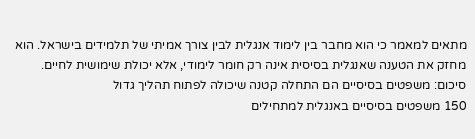מתאים למאמר כי הוא מחבר בין לימוד אנגלית לבין צורך אמיתי של תלמידים בישראל. הוא מחזק את הטענה שאנגלית בסיסית אינה רק חומר לימודי, אלא יכולת שימושית לחיים.
סיכום: משפטים בסיסיים הם התחלה קטנה שיכולה לפתוח תהליך גדול
150 משפטים בסיסיים באנגלית למתחילים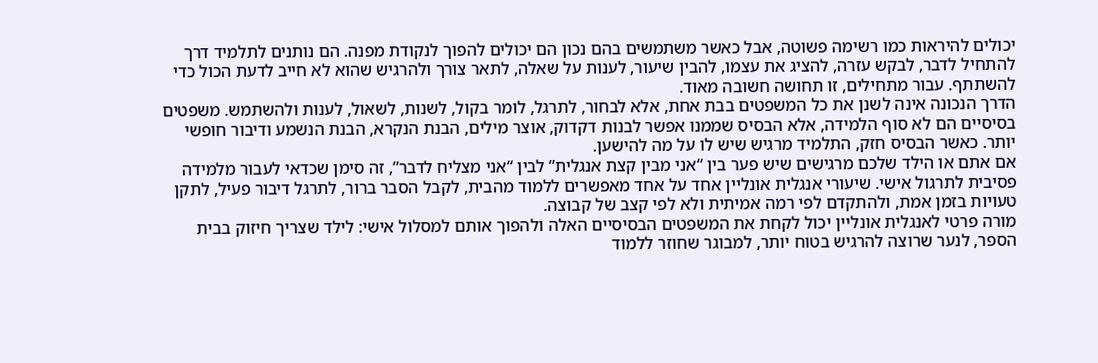יכולים להיראות כמו רשימה פשוטה, אבל כאשר משתמשים בהם נכון הם יכולים להפוך לנקודת מפנה. הם נותנים לתלמיד דרך להתחיל לדבר, לבקש עזרה, להציג את עצמו, להבין שיעור, לענות על שאלה, לתאר צורך ולהרגיש שהוא לא חייב לדעת הכול כדי להשתתף. עבור מתחילים, זו תחושה חשובה מאוד.
הדרך הנכונה אינה לשנן את כל המשפטים בבת אחת, אלא לבחור, לתרגל, לומר בקול, לשנות, לשאול, לענות ולהשתמש. משפטים בסיסיים הם לא סוף הלמידה, אלא הבסיס שממנו אפשר לבנות דקדוק, אוצר מילים, הבנת הנקרא, הבנת הנשמע ודיבור חופשי יותר. כאשר הבסיס חזק, התלמיד מרגיש שיש לו על מה להישען.
אם אתם או הילד שלכם מרגישים שיש פער בין “אני מבין קצת אנגלית” לבין “אני מצליח לדבר”, זה סימן שכדאי לעבור מלמידה פסיבית לתרגול אישי. שיעורי אנגלית אונליין אחד על אחד מאפשרים ללמוד מהבית, לקבל הסבר ברור, לתרגל דיבור פעיל, לתקן טעויות בזמן אמת, ולהתקדם לפי רמה אמיתית ולא לפי קצב של קבוצה.
מורה פרטי לאנגלית אונליין יכול לקחת את המשפטים הבסיסיים האלה ולהפוך אותם למסלול אישי: לילד שצריך חיזוק בבית הספר, לנער שרוצה להרגיש בטוח יותר, למבוגר שחוזר ללמוד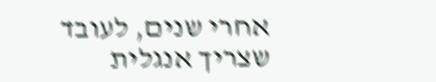אחרי שנים, לעובד שצריך אנגלית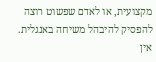מקצועית, או לאדם שפשוט רוצה להפסיק להיבהל משיחה באנגלית. אין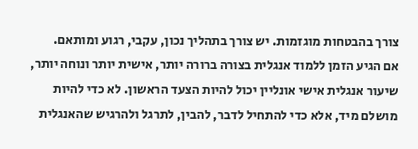צורך בהבטחות מוגזמות. יש צורך בתהליך נכון, עקבי, רגוע ומותאם.
אם הגיע הזמן ללמוד אנגלית בצורה ברורה יותר, אישית יותר ונוחה יותר, שיעור אנגלית אישי אונליין יכול להיות הצעד הראשון. לא כדי להיות מושלם מיד, אלא כדי להתחיל לדבר, להבין, לתרגל ולהרגיש שהאנגלית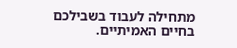מתחילה לעבוד בשבילכם בחיים האמיתיים.